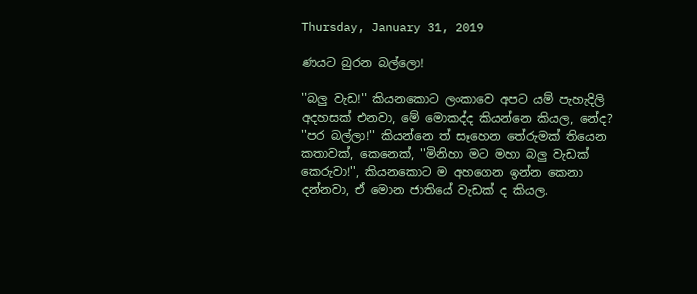Thursday, January 31, 2019

ණයට බුරන බල්ලො!

''බලු වැඩ!'' කියනකොට ලංකාවෙ අපට යම් පැහැදිලි අදහසක් එනවා, මේ මොකද්ද කියන්නෙ කියල, නේද?
''පර බල්ලා!'' කියන්නෙ ත් සෑහෙන තේරුමක් තියෙන කතාවක්, කෙනෙක්, ''මිනිහා මට මහා බලු වැඩක් කෙරුවා!'', කියනකොට ම අහගෙන ඉන්න කෙනා දන්නවා, ඒ මොන ජාතියේ වැඩක් ද කියල.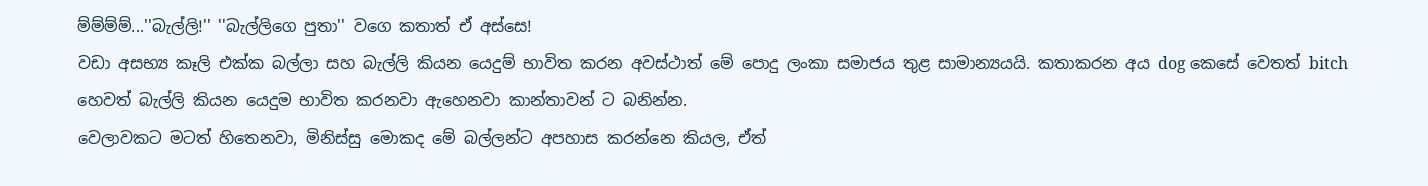ම්ම්ම්ම්...''බැල්ලි!'' ''බැල්ලිගෙ පුතා'' වගෙ කතාත් ඒ අස්සෙ!
වඩා අසභ්‍ය කෑලි එක්ක බල්ලා සහ බැල්ලි කියන යෙදුම් භාවිත කරන අවස්ථාත් මේ පොදු ලංකා සමාජය තුළ සාමාන්‍යයයි. කතාකරන අය dog කෙසේ වෙතත් bitch හෙවත් බැල්ලි කියන යෙදුම භාවිත කරනවා ඇහෙනවා කාන්තාවන් ට බනින්න.
වෙලාවකට මටත් හිතෙනවා, මිනිස්සු මොකද මේ බල්ලන්ට අපහාස කරන්නෙ කියල, ඒත්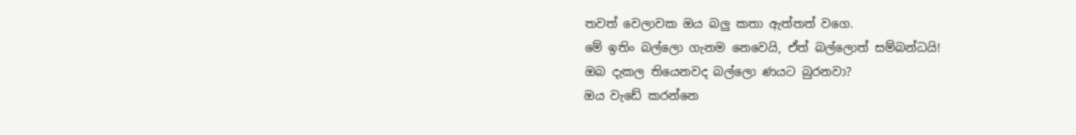තවත් වෙලාවක ඔය බලු කතා ඇත්තත් වගෙ.
මේ ඉතිං බල්ලො ගැනම නෙවෙයි, ඒත් බල්ලොත් සම්බන්ධයි!
ඔබ දැකල තියෙනවද බල්ලො ණයට බුරනවා?
ඔය වැඩේ කරන්නෙ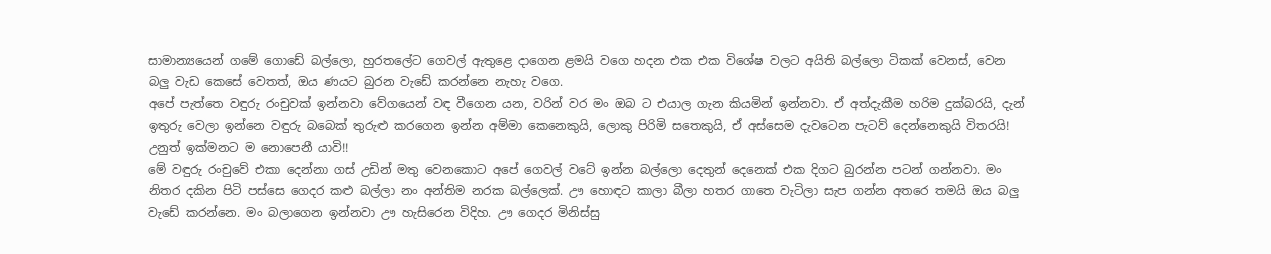සාමාන්‍යයෙන් ගමේ ගොඩේ බල්ලො, හුරතලේට ගෙවල් ඇතුළෙ දාගෙන ළමයි වගෙ හදන එක එක විශේෂ වලට අයිති බල්ලො ටිකක් වෙනස්, වෙන බලු වැඩ කෙසේ වෙතත්, ඔය ණයට බුරන වැඩේ කරන්නෙ නැහැ වගෙ.
අපේ පැත්තෙ වඳුරු රංචුවක් ඉන්නවා වේගයෙන් වඳ වීගෙන යන, වරින් වර මං ඔබ ට එයාල ගැන කියමින් ඉන්නවා. ඒ අත්දැකීම හරිම දුක්බරයි, දැන් ඉතුරු වෙලා ඉන්නෙ වඳුරු බබෙක් තුරුළු කරගෙන ඉන්න අම්මා කෙනෙකුයි, ලොකු පිරිමි සතෙකුයි, ඒ අස්සෙම දැවටෙන පැටව් දෙන්නෙකුයි විතරයි!
උනුත් ඉක්මනට ම නොපෙනී යාවි!!
මේ වඳුරු රංචුවේ එකා දෙන්නා ගස් උඩින් මතු වෙනකොට අපේ ගෙවල් වටේ ඉන්න බල්ලො දෙතුන් දෙනෙක් එක දිගට බුරන්න පටන් ගන්නවා. මං නිතර දකින පිටි පස්සෙ ගෙදර කළු බල්ලා නං අන්තිම නරක බල්ලෙක්. ඌ හොඳට කාලා බීලා හතර ගාතෙ වැටිලා සැප ගන්න අතරෙ තමයි ඔය බලු වැඩේ කරන්නෙ. මං බලාගෙන ඉන්නවා ඌ හැසිරෙන විදිහ. ඌ ගෙදර මිනිස්සු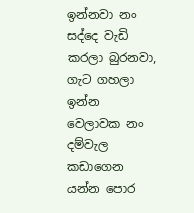ඉන්නවා නං සද්දෙ වැඩි කරලා බුරනවා, ගැට ගහලා ඉන්න වෙලාවක නං දම්වැල කඩාගෙන යන්න පොර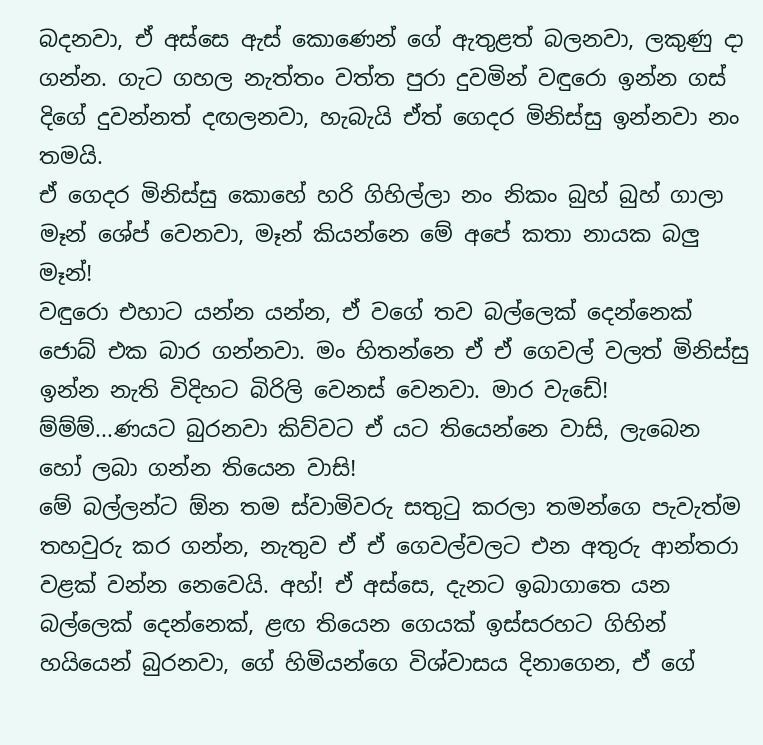බදනවා, ඒ අස්සෙ ඇස් කොණෙන් ගේ ඇතුළත් බලනවා, ලකුණු දා ගන්න. ගැට ගහල නැත්තං වත්ත පුරා දුවමින් වඳුරො ඉන්න ගස් දිගේ දුවන්නත් දඟලනවා, හැබැයි ඒත් ගෙදර මිනිස්සු ඉන්නවා නං තමයි.
ඒ ගෙදර මිනිස්සු කොහේ හරි ගිහිල්ලා නං නිකං බුහ් බුහ් ගාලා මෑන් ශේප් වෙනවා, මෑන් කියන්නෙ මේ අපේ කතා නායක බලු මෑන්!
වඳුරො එහාට යන්න යන්න, ඒ වගේ තව බල්ලෙක් දෙන්නෙක් ජොබ් එක බාර ගන්නවා. මං හිතන්නෙ ඒ ඒ ගෙවල් වලත් මිනිස්සු ඉන්න නැති විදිහට බිරිලි වෙනස් වෙනවා. මාර වැඩේ!
ම්ම්ම්...ණයට බුරනවා කිව්වට ඒ යට තියෙන්නෙ වාසි, ලැබෙන හෝ ලබා ගන්න තියෙන වාසි!
මේ බල්ලන්ට ඕන තම ස්වාමිවරු සතුටු කරලා තමන්ගෙ පැවැත්ම තහවුරු කර ගන්න, නැතුව ඒ ඒ ගෙවල්වලට එන අතුරු ආන්තරා වළක් වන්න නෙවෙයි. අහ්! ඒ අස්සෙ, දැනට ඉබාගාතෙ යන බල්ලෙක් දෙන්නෙක්, ළඟ තියෙන ගෙයක් ඉස්සරහට ගිහින් හයියෙන් බුරනවා, ගේ හිමියන්ගෙ විශ්වාසය දිනාගෙන, ඒ ගේ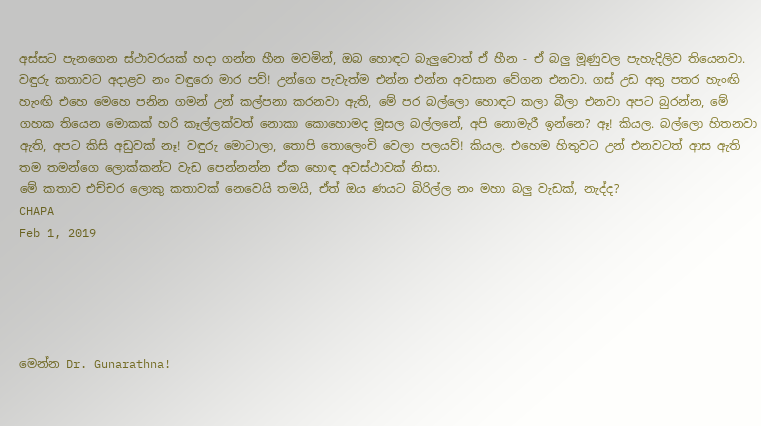අස්සට පැනගෙන ස්ථාවරයක් හදා ගන්න හීන මවමින්, ඔබ හොඳට බැලුවොත් ඒ හීන - ඒ බලු මූණුවල පැහැදිලිව තියෙනවා.
වඳුරු කතාවට අදාළව නං වඳුරො මාර පව්! උන්ගෙ පැවැත්ම එන්න එන්න අවසාන වේගන එනවා. ගස් උඩ අතු පතර හැංඟි හැංඟි එහෙ මෙහෙ පනින ගමන් උන් කල්පනා කරනවා ඇති, මේ පර බල්ලො හොඳට කලා බීලා එනවා අපට බුරන්න, මේ ගහක තියෙන මොකක් හරි කෑල්ලක්වත් නොකා කොහොමද මූසල බල්ලනේ, අපි නොමැරී ඉන්නෙ? ඈ! කියල. බල්ලො හිතනවා ඇති, අපට කිසි අඩුවක් නෑ! වඳුරු මොටාලා, තොපි තොලෙංචි වෙලා පලයව්! කියල. එහෙම හිතුවට උන් එනවටත් ආස ඇති තම තමන්ගෙ ලොක්කන්ට වැඩ පෙන්නන්න ඒක හොඳ අවස්ථාවක් නිසා.
මේ කතාව එච්චර ලොකු කතාවක් නෙවෙයි තමයි, ඒත් ඔය ණයට බිරිල්ල නං මහා බලු වැඩක්, නැද්ද?
CHAPA
Feb 1, 2019





මෙන්න Dr. Gunarathna!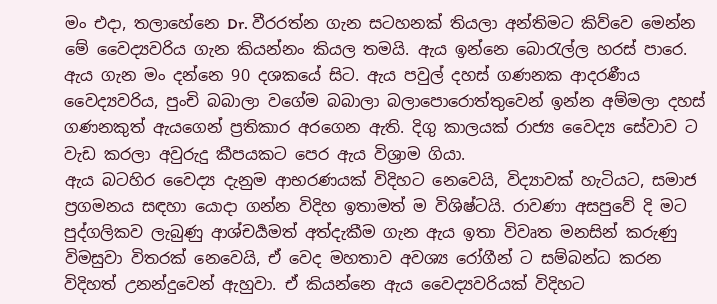මං එදා, තලාහේනෙ Dr. වීරරත්න ගැන සටහනක් තියලා අන්තිමට කිව්වෙ මෙන්න මේ වෛද්‍යවරිය ගැන කියන්නං කියල තමයි. ඇය ඉන්නෙ බොරැල්ල හරස් පාරෙ. ඇය ගැන මං දන්නෙ 90 දශකයේ සිට. ඇය පවුල් දහස් ගණනක ආදරණීය වෛද්‍යවරිය, පුංචි බබාලා වගේම බබාලා බලාපොරොත්තුවෙන් ඉන්න අම්මලා දහස් ගණනකුත් ඇයගෙන් ප්‍රතිකාර අරගෙන ඇති. දිගු කාලයක් රාජ්‍ය වෛද්‍ය සේවාව ට වැඩ කරලා අවුරුදු කීපයකට පෙර ඇය විශ්‍රාම ගියා.
ඇය බටහිර වෛද්‍ය දැනුම ආභරණයක් විදිහට නෙවෙයි, විද්‍යාවක් හැටියට, සමාජ ප්‍රගමනය සඳහා යොදා ගන්න විදිහ ඉතාමත් ම විශිෂ්ටයි. රාවණා අසපුවේ දි මට පුද්ගලිකව ලැබුණු ආශ්චර්‍යමත් අත්දැකීම ගැන ඇය ඉතා විවෘත මනසින් කරුණු විමසුවා විතරක් නෙවෙයි, ඒ වෙද මහතාව අවශ්‍ය රෝගීන් ට සම්බන්ධ කරන විදිහත් උනන්දුවෙන් ඇහුවා. ඒ කියන්නෙ ඇය වෛද්‍යවරියක් විදිහට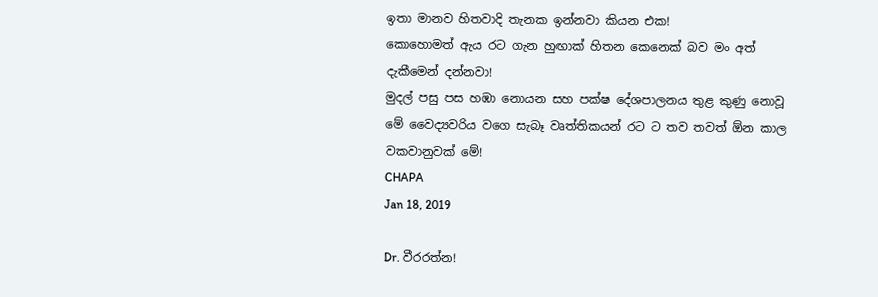ඉතා මානව හිතවාදි තැනක ඉන්නවා කියන එක!
කොහොමත් ඇය රට ගැන හුඟාක් හිතන කෙනෙක් බව මං අත් දැකීමෙන් දන්නවා!
මුදල් පසු පස හඹා නොයන සහ පක්ෂ දේශපාලනය තුළ කුණු නොවූ මේ වෛද්‍යවරිය වගෙ සැබෑ වෘත්තිකයන් රට ට තව තවත් ඕන කාල වකවානුවක් මේ!
CHAPA
Jan 18, 2019

Dr. වීරරත්න!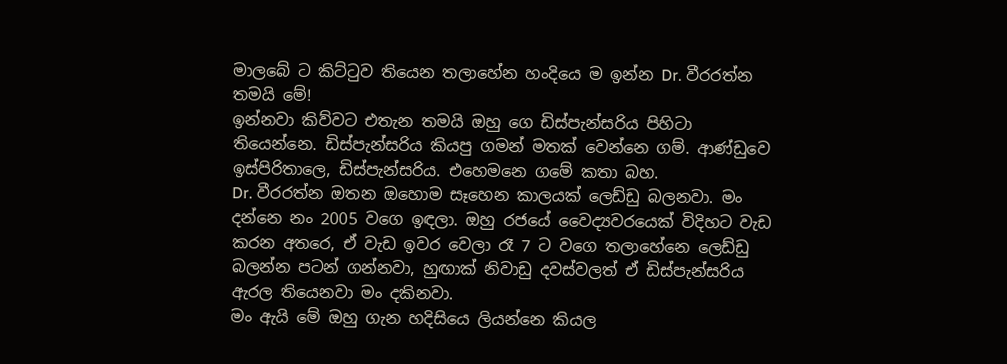මාලබේ ට කිට්ටුව තියෙන තලාහේන හංදියෙ ම ඉන්න Dr. වීරරත්න තමයි මේ!
ඉන්නවා කිව්වට එතැන තමයි ඔහු ගෙ ඩිස්පැන්සරිය පිහිටා තියෙන්නෙ. ඩිස්පැන්සරිය කියපු ගමන් මතක් වෙන්නෙ ගම්. ආණ්ඩුවෙ ඉස්පිරිතාලෙ, ඩිස්පැන්සරිය. එහෙමනෙ ගමේ කතා බහ.
Dr. වීරරත්න ඔතන ඔහොම සෑහෙන කාලයක් ලෙඩ්ඩු බලනවා. මං දන්නෙ නං 2005 වගෙ ඉඳලා. ඔහු රජයේ වෛද්‍යවරයෙක් විදිහට වැඩ කරන අතරෙ, ඒ වැඩ ඉවර වෙලා රෑ 7 ට වගෙ තලාහේනෙ ලෙඩ්ඩු බලන්න පටන් ගන්නවා, හුඟාක් නිවාඩු දවස්වලත් ඒ ඩිස්පැන්සරිය ඇරල තියෙනවා මං දකිනවා.
මං ඇයි මේ ඔහු ගැන හදිසියෙ ලියන්නෙ කියල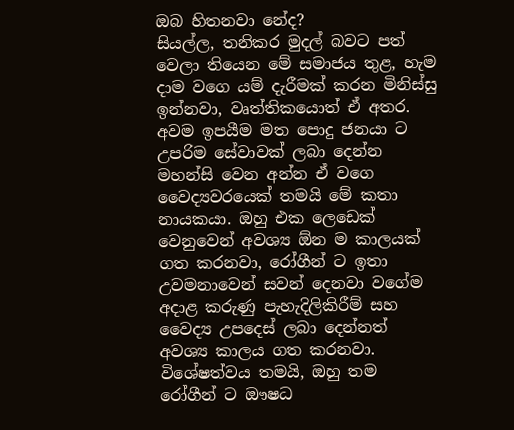ඔබ හිතනවා නේද?
සියල්ල, තනිකර මුදල් බවට පත් වෙලා තියෙන මේ සමාජය තුළ, හැම දාම වගෙ යම් දැරීමක් කරන මිනිස්සු ඉන්නවා, වෘත්තිකයොත් ඒ අතර. අවම ඉපයීම මත පොදු ජනයා ට උපරිම සේවාවක් ලබා දෙන්න මහන්සි වෙන අන්න ඒ වගෙ වෛද්‍යවරයෙක් තමයි මේ කතා නායකයා. ඔහු එක ලෙඩෙක් වෙනුවෙන් අවශ්‍ය ඕන ම කාලයක් ගත කරනවා, රෝගීන් ට ඉතා උවමනාවෙන් සවන් දෙනවා වගේම අදාළ කරුණු පැහැදිලිකිරීම් සහ වෛද්‍ය උපදෙස් ලබා දෙන්නත් අවශ්‍ය කාලය ගත කරනවා. විශේෂත්වය තමයි, ඔහු තම රෝගීන් ට ඖෂධ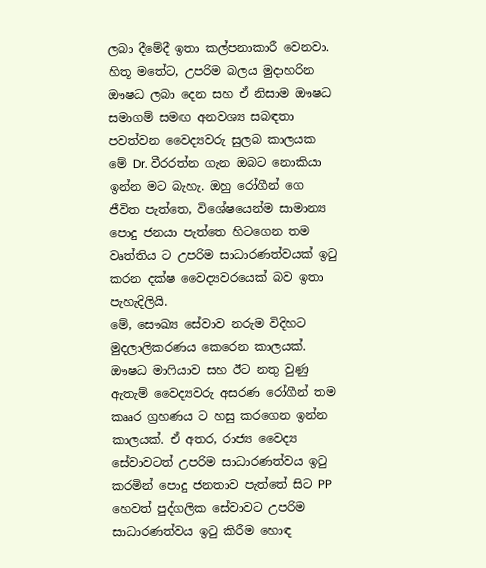ලබා දීමේදී ඉතා කල්පනාකාරී වෙනවා. හිතූ මතේට, උපරිම බලය මුදාහරින ඖෂධ ලබා දෙන සහ ඒ නිසාම ඖෂධ සමාගම් සමඟ අනවශ්‍ය සබඳතා පවත්වන වෛද්‍යවරු සුලබ කාලයක මේ Dr. වීරරත්න ගැන ඔබට නොකියා ඉන්න මට බැහැ. ඔහු රෝගීන් ගෙ ජීවිත පැත්තෙ, විශේෂයෙන්ම සාමාන්‍ය පොදු ජනයා පැත්තෙ හිටගෙන තම වෘත්තිය ට උපරිම සාධාරණත්වයක් ඉටු කරන දක්ෂ වෛද්‍යවරයෙක් බව ඉතා පැහැදිලියි.
මේ, සෞඛ්‍ය සේවාව නරුම විදිහට මුදලාලිකරණය කෙරෙන කාලයක්. ඖෂධ මාෆියාව සහ ඊට නතු වුණු ඇතැම් වෛද්‍යවරු අසරණ රෝගීන් තම කෲර ග්‍රහණය ට හසු කරගෙන ඉන්න කාලයක්. ඒ අතර, රාජ්‍ය වෛද්‍ය සේවාවටත් උපරිම සාධාරණත්වය ඉටු කරමින් පොදු ජනතාව පැත්තේ සිට PP හෙවත් පුද්ගලික සේවාවට උපරිම සාධාරණත්වය ඉටු කිරීම හොඳ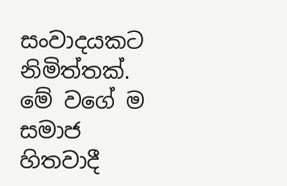සංවාදයකට නිමිත්තක්.
මේ වගේ ම සමාජ හිතවාදී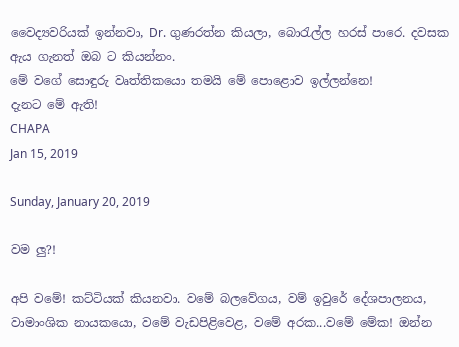වෛද්‍යවරියක් ඉන්නවා, Dr. ගුණරත්න කියලා, බොරැල්ල හරස් පාරෙ. දවසක ඇය ගැනත් ඔබ ට කියන්නං.
මේ වගේ සොඳුරු වෘත්තිකයො තමයි මේ පොළොව ඉල්ලන්නෙ!
දැනට මේ ඇති!
CHAPA
Jan 15, 2019

Sunday, January 20, 2019

වම ලු?!

අපි වමේ! කට්ටියක් කියනවා. වමේ බලවේගය, වම් ඉවුරේ දේශපාලනය, වාමාංශික නායකයො, වමේ වැඩපිළිවෙළ, වමේ අරක...වමේ මේක! ඔන්න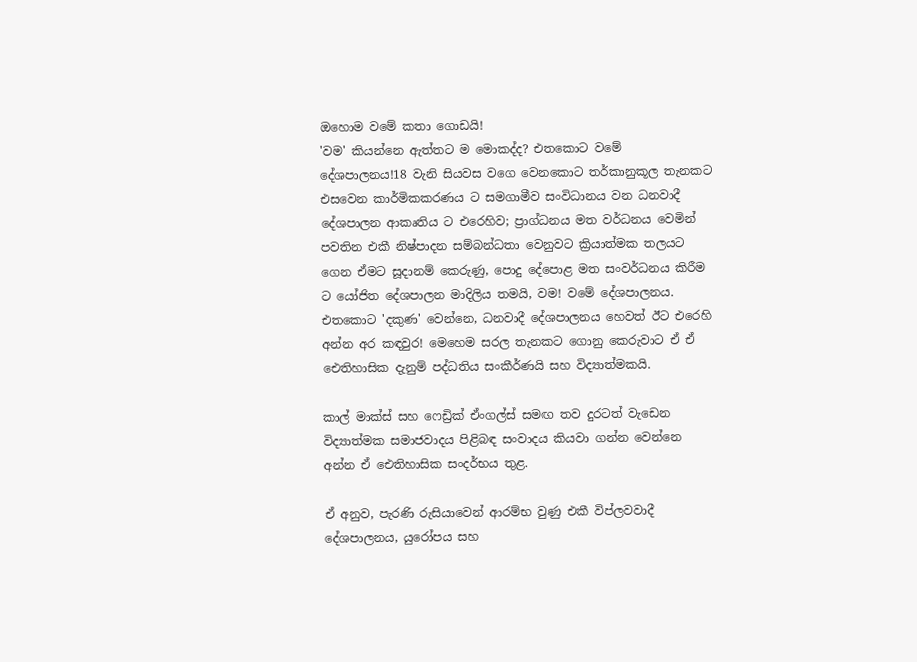ඔහොම වමේ කතා ගොඩයි!
'වම' කියන්නෙ ඇත්තට ම මොකද්ද? එතකොට වමේ දේශපාලනය!18 වැනි සියවස වගෙ වෙනකොට තර්කානුකූල තැනකට එසවෙන කාර්මිකකරණය ට සමගාමීව සංවිධානය වන ධනවාදී දේශපාලන ආකෘතිය ට එරෙහිව; ප්‍රාග්ධනය මත වර්ධනය වෙමින් පවතින එකී නිෂ්පාදන සම්බන්ධතා වෙනුවට ක්‍රියාත්මක තලයට ගෙන ඒමට සූදානම් කෙරුණු, පොදු දේපොළ මත සංවර්ධනය කිරීම ට යෝජිත දේශපාලන මාදිලිය තමයි, වම! වමේ දේශපාලනය. එතකොට 'දකුණ' වෙන්නෙ, ධනවාදී දේශපාලනය හෙවත් ඊට එරෙහි අන්න අර කඳවුර! මෙහෙම සරල තැනකට ගොනු කෙරුවාට ඒ ඒ ඓතිහාසික දැනුම් පද්ධතිය සංකීර්ණයි සහ විද්‍යාත්මකයි.

කාල් මාක්ස් සහ ෆෙඩ්‍රික් ඒංගල්ස් සමඟ තව දුරටත් වැඩෙන විද්‍යාත්මක සමාජවාදය පිළිබඳ සංවාදය කියවා ගන්න වෙන්නෙ අන්න ඒ ඓතිහාසික සංදර්භය තුළ.

ඒ අනුව, පැරණි රුසියාවෙන් ආරම්භ වුණු එකී විප්ලවවාදී දේශපාලනය, යුරෝපය සහ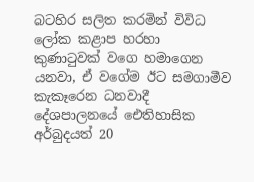බටහිර සලිත කරමින් විවිධ ලෝක කළාප හරහා කුණාටුවක් වගෙ හමාගෙන යනවා, ඒ වගේම ඊට සමගාමීව කැකෑරෙන ධනවාදී දේශපාලනයේ ඓතිහාසික අර්බුදයත් 20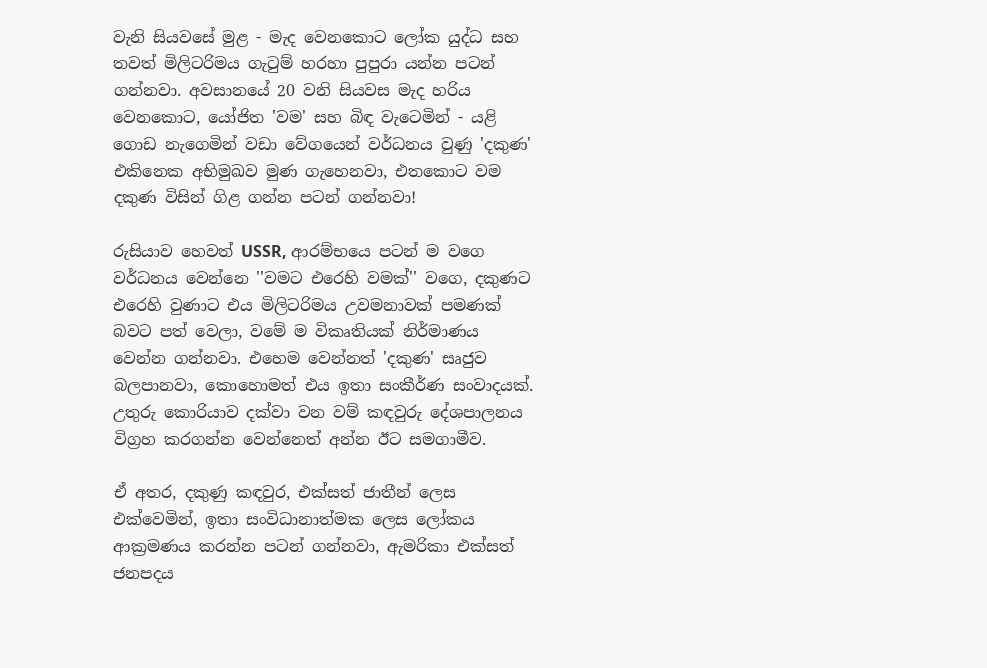වැනි සියවසේ මුළ - මැද වෙනකොට ලෝක යුද්ධ සහ තවත් මිලිටරිමය ගැටුම් හරහා පුපුරා යන්න පටන් ගන්නවා. අවසානයේ 20 වනි සියවස මැද හරිය වෙනකොට, යෝජිත 'වම' සහ බිඳ වැටෙමින් - යළි ගොඩ නැගෙමින් වඩා වේගයෙන් වර්ධනය වුණු 'දකුණ' එකිනෙක අභිමුඛව මුණ ගැහෙනවා, එතකොට වම දකුණ විසින් ගිළ ගන්න පටන් ගන්නවා!

රුසියාව හෙවත් USSR, ආරම්භයෙ පටන් ම වගෙ වර්ධනය වෙන්නෙ ''වමට එරෙහි වමක්'' වගෙ, දකුණට එරෙහි වුණාට එය මිලිටරිමය උවමනාවක් පමණක් බවට පත් වෙලා, වමේ ම විකෘතියක් නිර්මාණය වෙන්න ගන්නවා. එහෙම වෙන්නත් 'දකුණ' සෘජුව බලපානවා, කොහොමත් එය ඉතා සංකීර්ණ සංවාදයක්. උතුරු කොරියාව දක්වා වන වම් කඳවුරු දේශපාලනය විග්‍රහ කරගන්න වෙන්නෙත් අන්න ඊට සමගාමීව.

ඒ අතර, දකුණු කඳවුර, එක්සත් ජාතීන් ලෙස එක්වෙමින්, ඉතා සංවිධානාත්මක ලෙස ලෝකය ආක්‍රමණය කරන්න පටන් ගන්නවා, ඇමරිකා එක්සත් ජනපදය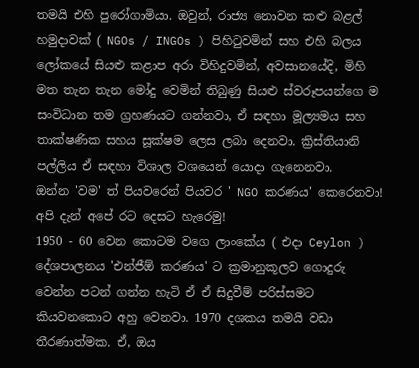තමයි එහි පුරෝගාමියා. ඔවුන්, රාජ්‍ය නොවන කළු බළල් හමුදාවක් ( NGOs / INGOs ) පිහිටුවමින් සහ එහි බලය ලෝකයේ සියළු කළාප අරා විහිදුවමින්, අවසානයේදි, මිහි මත තැන තැන මෝදු වෙමින් තිබුණු සියළු ස්වරූපයන්ගෙ ම සංවිධාන තම ග්‍රහණයට ගන්නවා, ඒ සඳහා මූල්‍යමය සහ තාක්ෂණික සහය සූක්ෂම ලෙස ලබා දෙනවා. ක්‍රිස්තියානි පල්ලිය ඒ සඳහා විශාල වශයෙන් යොදා ගැනෙනවා.
ඔන්න 'වම' ත් පියවරෙන් පියවර ' NGO කරණය' කෙරෙනවා!
අපි දැන් අපේ රට දෙසට හැරෙමු!
1950 - 60 වෙන කොටම වගෙ ලාංකේය ( එදා Ceylon ) දේශපාලනය 'එන්ජීඕ කරණය' ට ක්‍රමානුකූලව ගොදුරු වෙන්න පටන් ගන්න හැටි ඒ ඒ සිදුවීම් පරිස්සමට කියවනකොට අහු වෙනවා. 1970 දශකය තමයි වඩා තීරණාත්මක. ඒ, ඔය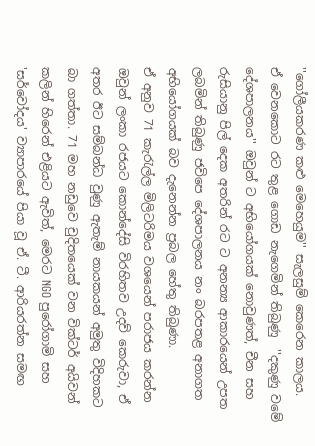''ගෝලීයකරණ කළු මෙහෙයුම'' සැලසුම් කෙරෙන කාලය.
ඒ වෙනකොට රට තුළ ගොඩ නැගෙමින් තිබුණු  ''දකුණු වමේ දේශපාලනය'' ඔවුන් ට අභියෝගයක් නොවුණත්, චීන සහ රුසියානු පිල් දෙක අතරින් රට ට අනන්‍ය ආකාරයෙන් උපත ලබමින් තිබුණු ජවිපෙ දේශපාලනය නං බරපතළ අනාගත අභියෝගයක් බව දැනෙන්න ප්‍රබල හේතු තිබුණා.
ඒ අනුව 71 කැරැල්ල මිලිටරිමය වශයෙන් පරාජය කරන්න ඔවුන් ලංකා රජයට කොන්දේසි විරහිතව උදව් කෙරුවා, ඒ අතර ඊට සම්බන්ධ වුණු ඇතැම් නායකයන් අමුතු විදිහකට බා ගත්තා. 71 මහ නඩුවෙ චුදිතයෙක් වන වික්ටර් අයිවන් කලින් හිරෙන් එළියට ඇවිත්, මෙරට NGO පුරෝගාමි සහ 'සර්වෝදය' ව්‍යාපාරයේ පියා වූ ඒ. ටී. ආරියරත්න සමඟ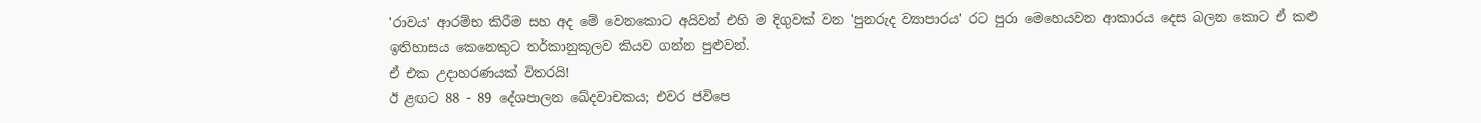'රාවය' ආරම්භ කිරීම සහ අද මේ වෙනකොට අයිවන් එහි ම දිගුවක් වන 'පුනරුද ව්‍යාපාරය' රට පුරා මෙහෙයවන ආකාරය දෙස බලන කොට ඒ කළු ඉතිහාසය කෙනෙකුට තර්කානුකූලව කියව ගන්න පුළුවන්.
ඒ එක උදාහරණයක් විතරයි!
ඊ ළඟට 88 - 89 දේශපාලන ඛේදවාචකය; එවර ජවිපෙ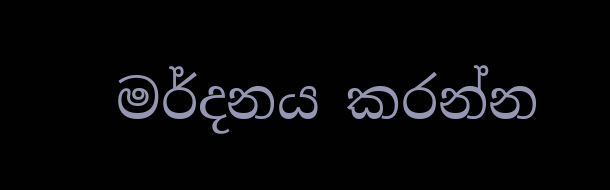මර්දනය කරන්න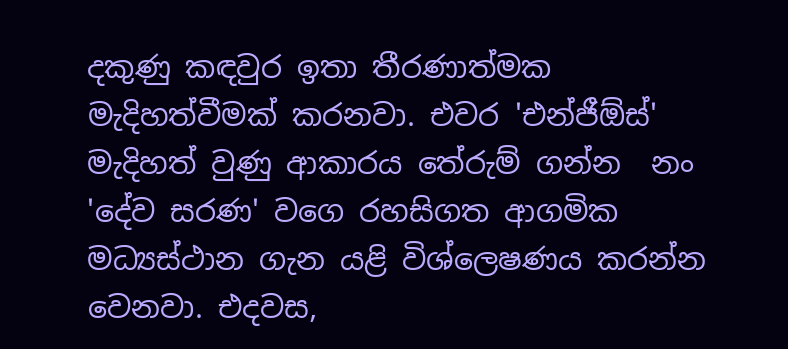දකුණු කඳවුර ඉතා තීරණාත්මක මැදිහත්වීමක් කරනවා. එවර 'එන්ජීඕස්' මැදිහත් වුණු ආකාරය තේරුම් ගන්න  නං 'දේව සරණ' වගෙ රහසිගත ආගමික මධ්‍යස්ථාන ගැන යළි විශ්ලෙෂණය කරන්න වෙනවා. එදවස,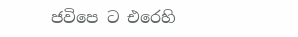ජවිපෙ ට එරෙහි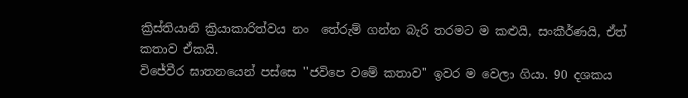ක්‍රිස්තියානි ක්‍රියාකාරිත්වය නං  තේරුම් ගන්න බැරි තරමට ම කළුයි, සංකීර්ණයි, ඒත් කතාව ඒකයි.
විජේවීර ඝාතනයෙන් පස්සෙ ''ජවිපෙ වමේ කතාව'' ඉවර ම වෙලා ගියා. 90 දශකය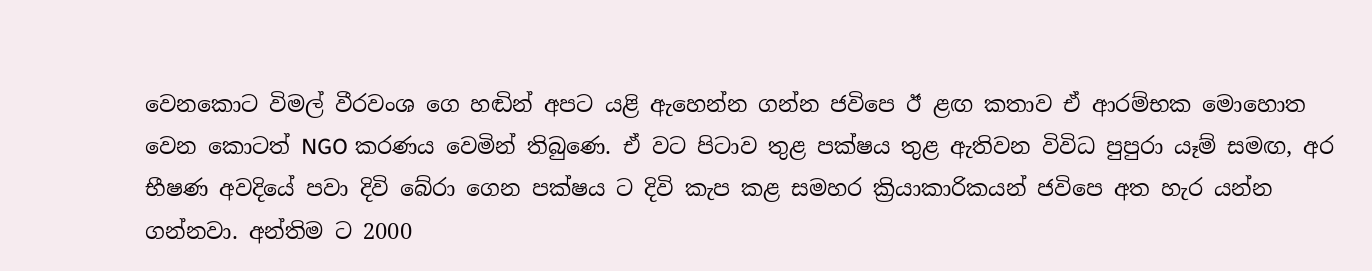වෙනකොට විමල් වීරවංශ ගෙ හඬින් අපට යළි ඇහෙන්න ගන්න ජවිපෙ ඊ ළඟ කතාව ඒ ආරම්භක මොහොත වෙන කොටත් NGO කරණය වෙමින් තිබුණෙ. ඒ වට පිටාව තුළ පක්ෂය තුළ ඇතිවන විවිධ පුපුරා යෑම් සමඟ, අර භීෂණ අවදියේ පවා දිවි බේරා ගෙන පක්ෂය ට දිවි කැප කළ සමහර ක්‍රියාකාරිකයන් ජවිපෙ අත හැර යන්න ගන්නවා. අන්තිම ට 2000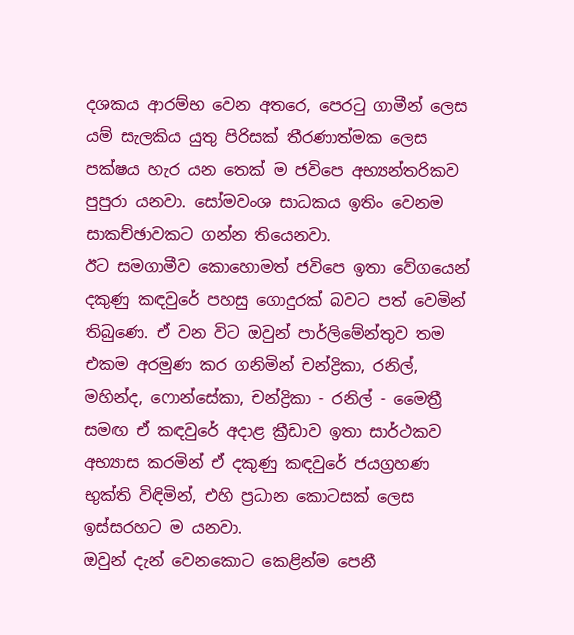දශකය ආරම්භ වෙන අතරෙ, පෙරටු ගාමීන් ලෙස යම් සැලකිය යුතු පිරිසක් තීරණාත්මක ලෙස පක්ෂය හැර යන තෙක් ම ජවිපෙ අභ්‍යන්තරිකව පුපුරා යනවා. සෝමවංශ සාධකය ඉතිං වෙනම සාකච්ඡාවකට ගන්න තියෙනවා.
ඊට සමගාමීව කොහොමත් ජවිපෙ ඉතා වේගයෙන් දකුණු කඳවුරේ පහසු ගොදුරක් බවට පත් වෙමින් තිබුණෙ. ඒ වන විට ඔවුන් පාර්ලිමේන්තුව තම එකම අරමුණ කර ගනිමින් චන්ද්‍රිකා, රනිල්, මහින්ද, ෆොන්සේකා, චන්ද්‍රිකා - රනිල් - මෛත්‍රී සමඟ ඒ කඳවුරේ අදාළ ක්‍රීඩාව ඉතා සාර්ථකව අභ්‍යාස කරමින් ඒ දකුණු කඳවුරේ ජයග්‍රහණ භුක්ති විඳිමින්, එහි ප්‍රධාන කොටසක් ලෙස ඉස්සරහට ම යනවා.
ඔවුන් දැන් වෙනකොට කෙළින්ම පෙනී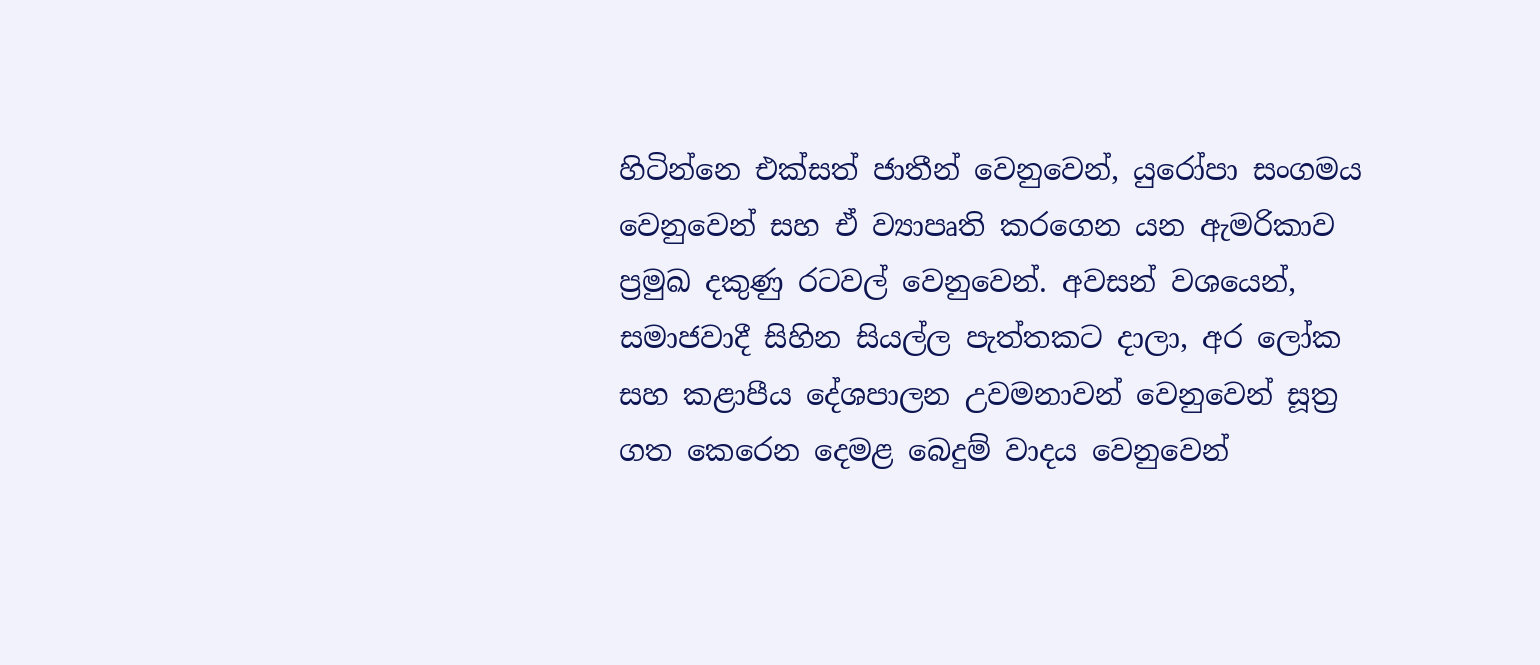හිටින්නෙ එක්සත් ජාතීන් වෙනුවෙන්, යුරෝපා සංගමය වෙනුවෙන් සහ ඒ ව්‍යාපෘති කරගෙන යන ඇමරිකාව ප්‍රමුඛ දකුණු රටවල් වෙනුවෙන්. අවසන් වශයෙන්, සමාජවාදී සිහින සියල්ල පැත්තකට දාලා, අර ලෝක සහ කළාපීය දේශපාලන උවමනාවන් වෙනුවෙන් සූත්‍ර ගත කෙරෙන දෙමළ බෙදුම් වාදය වෙනුවෙන්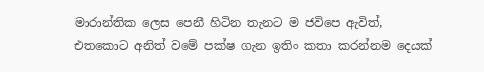මාරාන්තික ලෙස පෙනී හිටින තැනට ම ජවිපෙ ඇවිත්,
එතකොට අනිත් වමේ පක්ෂ ගැන ඉතිං කතා කරන්නම දෙයක්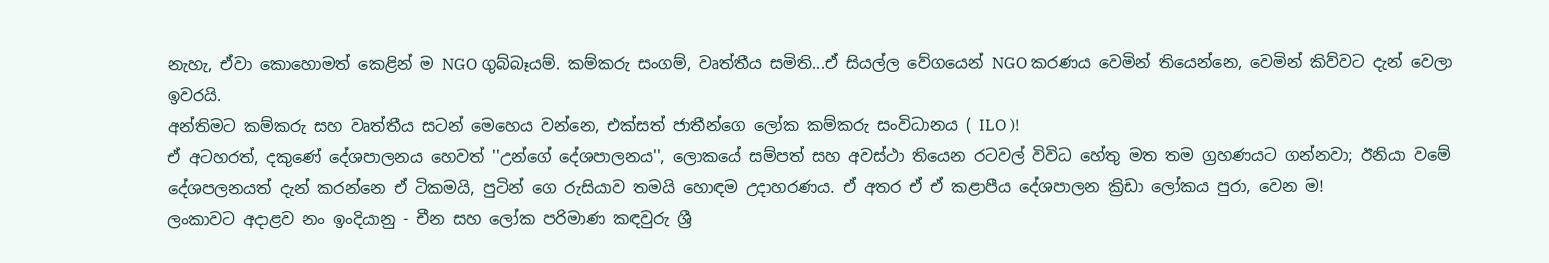නැහැ, ඒවා කොහොමත් කෙළින් ම NGO ගුබ්බෑයම්. කම්කරු සංගම්, වෘත්තීය සමිති...ඒ සියල්ල වේගයෙන් NGO කරණය වෙමින් තියෙන්නෙ, වෙමින් කිව්වට දැන් වෙලා ඉවරයි.
අන්තිමට කම්කරු සහ වෘත්තීය සටන් මෙහෙය වන්නෙ, එක්සත් ජාතීන්ගෙ ලෝක කම්කරු සංවිධානය ( ILO )!
ඒ අටහරත්, දකුණේ දේශපාලනය හෙවත් ''උන්ගේ දේශපාලනය'', ලොකයේ සම්පත් සහ අවස්ථා තියෙන රටවල් විවිධ හේතු මත තම ග්‍රහණයට ගන්නවා; ඊනියා වමේ දේශපලනයත් දැන් කරන්නෙ ඒ ටිකමයි, පුටින් ගෙ රුසියාව තමයි හොඳම උදාහරණය. ඒ අතර ඒ ඒ කළාපීය දේශපාලන ක්‍රිඩා ලෝකය පුරා, වෙන ම!
ලංකාවට අදාළව නං ඉංදියානු - චීන සහ ලෝක පරිමාණ කඳවුරු ශ්‍රී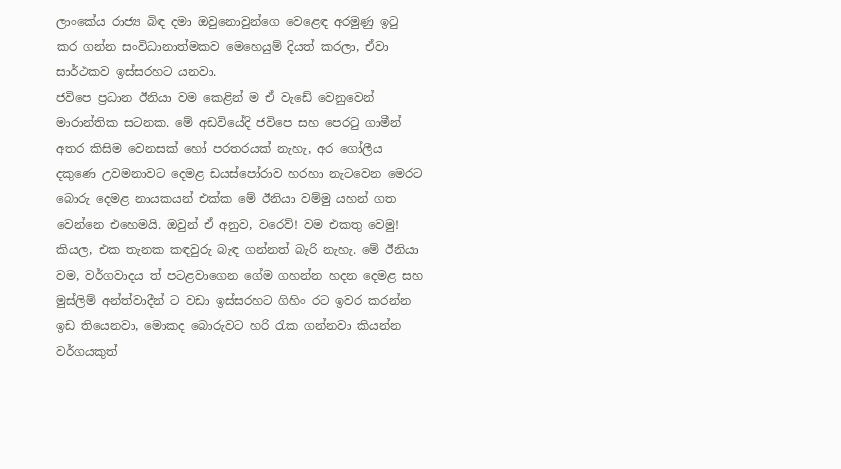ලාංකේය රාජ්‍ය බිඳ දමා ඔවුනොවුන්ගෙ වෙළෙඳ අරමුණු ඉටු කර ගන්න සංවිධානාත්මකව මෙහෙයුම් දියත් කරලා, ඒවා සාර්ථකව ඉස්සරහට යනවා.
ජවිපෙ ප්‍රධාන ඊනියා වම කෙළින් ම ඒ වැඩේ වෙනුවෙන් මාරාන්තික සටනක. මේ අඩවියේදි ජවිපෙ සහ පෙරටු ගාමීන් අතර කිසිම වෙනසක් හෝ පරතරයක් නැහැ, අර ගෝලීය දකුණෙ උවමනාවට දෙමළ ඩයස්පෝරාව හරහා නැටවෙන මෙරට බොරු දෙමළ නායකයන් එක්ක මේ ඊනියා වම්මු යහන් ගත වෙන්නෙ එහෙමයි. ඔවුන් ඒ අනුව, වරෙව්! වම එකතු වෙමු! කියල, එක තැනක කඳවුරු බැඳ ගන්නත් බැරි නැහැ. මේ ඊනියා වම, වර්ගවාදය ත් පටළවාගෙන ගේම ගහන්න හදන දෙමළ සහ මුස්ලිම් අන්ත්වාදීන් ට වඩා ඉස්සරහට ගිහිං රට ඉවර කරන්න ඉඩ තියෙනවා, මොකද බොරුවට හරි රැක ගන්නවා කියන්න වර්ගයකුත්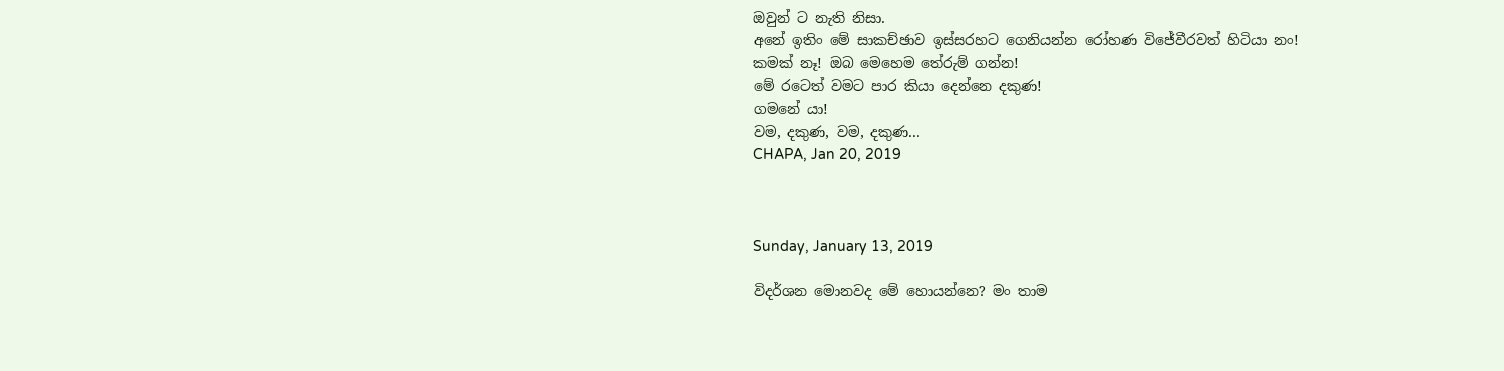ඔවුන් ට නැති නිසා.
අනේ ඉතිං මේ සාකච්ඡාව ඉස්සරහට ගෙනියන්න රෝහණ විජේවීරවත් හිටියා නං!
කමක් නෑ! ඔබ මෙහෙම තේරුම් ගන්න!
මේ රටෙත් වමට පාර කියා දෙන්නෙ දකුණ!
ගමනේ යා!
වම, දකුණ, වම, දකුණ...
CHAPA, Jan 20, 2019



Sunday, January 13, 2019

විදර්ශන මොනවද මේ හොයන්නෙ? මං තාම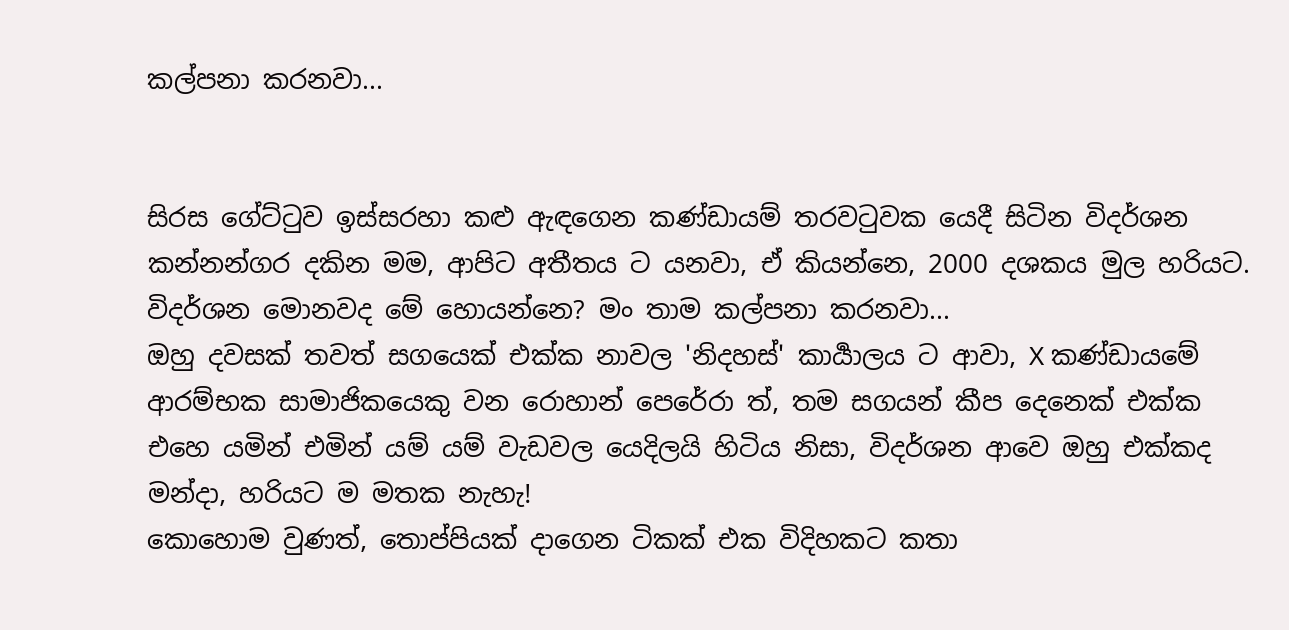කල්පනා කරනවා...


සිරස ගේට්ටුව ඉස්සරහා කළු ඇඳගෙන කණ්ඩායම් තරවටුවක යෙදී සිටින විදර්ශන කන්නන්ගර දකින මම, ආපිට අතීතය ට යනවා, ඒ කියන්නෙ, 2000 දශකය මුල හරියට.
විදර්ශන මොනවද මේ හොයන්නෙ? මං තාම කල්පනා කරනවා...
ඔහු දවසක් තවත් සගයෙක් එක්ක නාවල 'නිදහස්' කාර්‍යාලය ට ආවා, X කණ්ඩායමේ ආරම්භක සාමාජිකයෙකු වන රොහාන් පෙරේරා ත්, තම සගයන් කීප දෙනෙක් එක්ක එහෙ යමින් එමින් යම් යම් වැඩවල යෙදිලයි හිටිය නිසා, විදර්ශන ආවෙ ඔහු එක්කද මන්දා, හරියට ම මතක නැහැ!
කොහොම වුණත්, තොප්පියක් දාගෙන ටිකක් එක විදිහකට කතා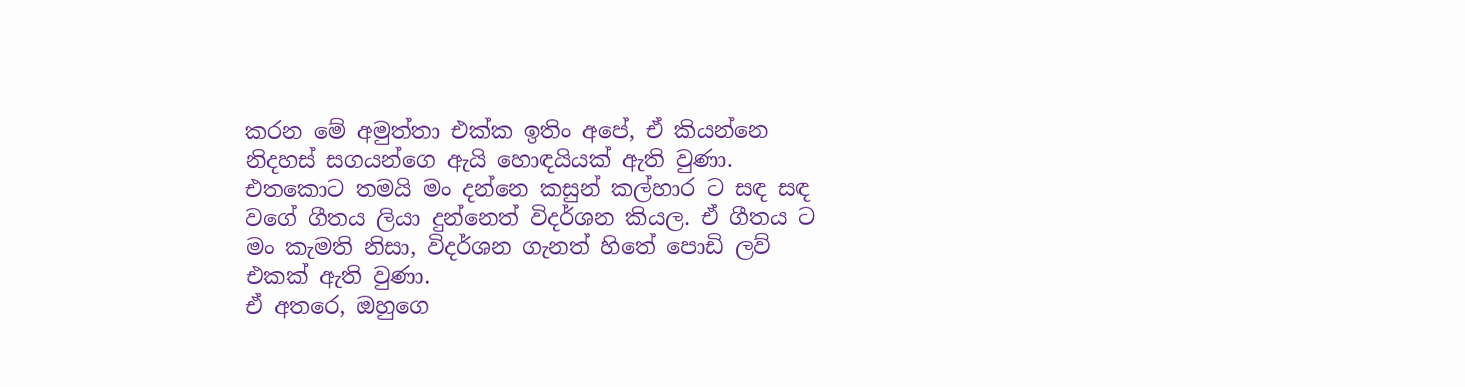කරන මේ අමුත්තා එක්ක ඉතිං අපේ, ඒ කියන්නෙ නිදහස් සගයන්ගෙ ඇයි හොඳයියක් ඇති වුණා.
එතකොට තමයි මං දන්නෙ කසුන් කල්හාර ට සඳ සඳ වගේ ගීතය ලියා දුන්නෙත් විදර්ශන කියල. ඒ ගීතය ට මං කැමති නිසා, විදර්ශන ගැනත් හිතේ පොඩි ලව් එකක් ඇති වුණා.
ඒ අතරෙ, ඔහුගෙ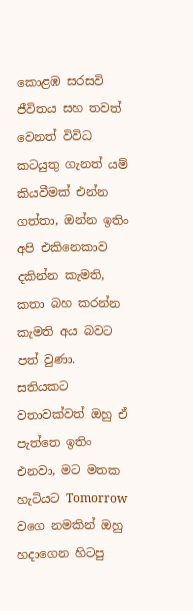කොළඹ සරසවි ජීවිතය සහ තවත් වෙනත් විවිධ කටයුතු ගැනත් යම් කියවීමක් එන්න ගත්තා, ඔන්න ඉතිං අපි එකිනෙකාව දකින්න කැමති, කතා බහ කරන්න කැමති අය බවට පත් වුණා.
සතියකට වතාවක්වත් ඔහු ඒ පැත්තෙ ඉතිං එනවා, මට මතක හැටියට Tomorrow වගෙ නමකින් ඔහු හදාගෙන හිටපු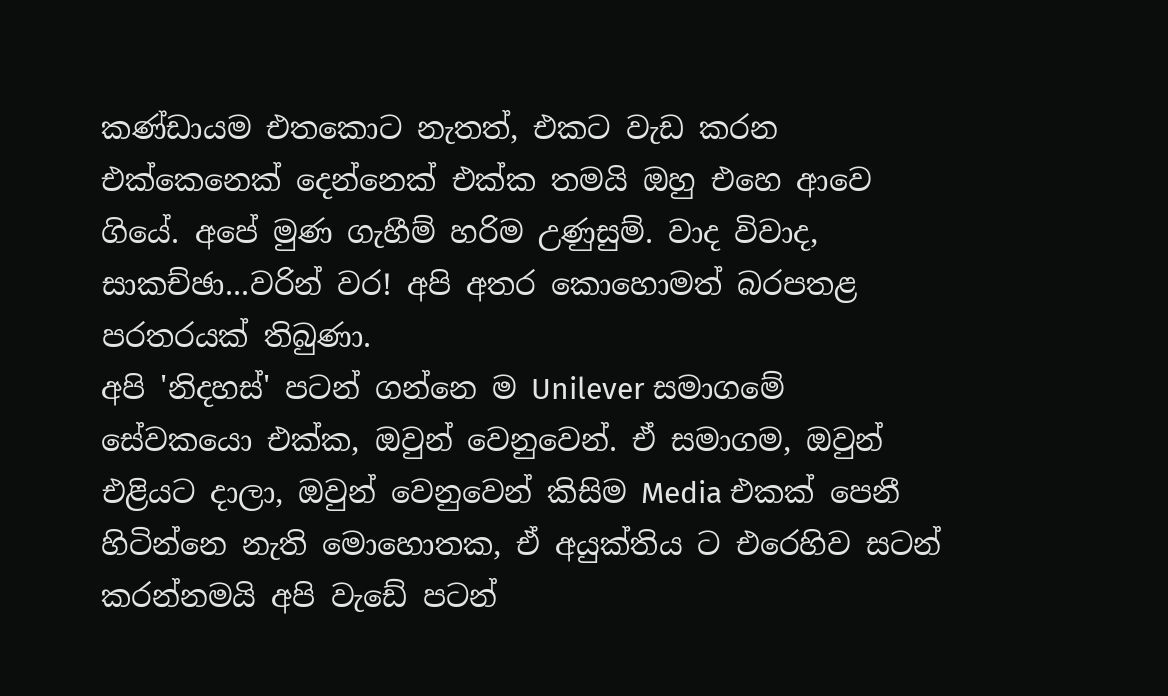කණ්ඩායම එතකොට නැතත්, එකට වැඩ කරන එක්කෙනෙක් දෙන්නෙක් එක්ක තමයි ඔහු එහෙ ආවෙ ගියේ. අපේ මුණ ගැහීම් හරිම උණුසුම්. වාද විවාද, සාකච්ඡා...වරින් වර! අපි අතර කොහොමත් බරපතළ පරතරයක් තිබුණා.
අපි 'නිදහස්' පටන් ගන්නෙ ම Unilever සමාගමේ සේවකයො එක්ක, ඔවුන් වෙනුවෙන්. ඒ සමාගම, ඔවුන් එළියට දාලා, ඔවුන් වෙනුවෙන් කිසිම Media එකක් පෙනී හිටින්නෙ නැති මොහොතක, ඒ අයුක්තිය ට එරෙහිව සටන් කරන්නමයි අපි වැඩේ පටන්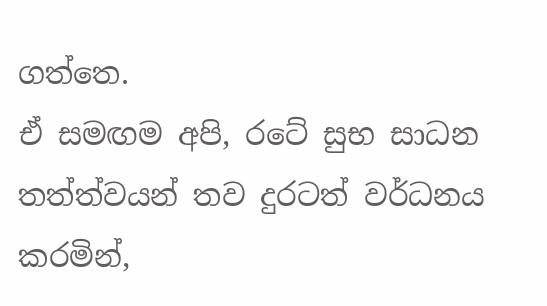ගත්තෙ.
ඒ සමඟම අපි, රටේ සුභ සාධන තත්ත්වයන් තව දුරටත් වර්ධනය කරමින්,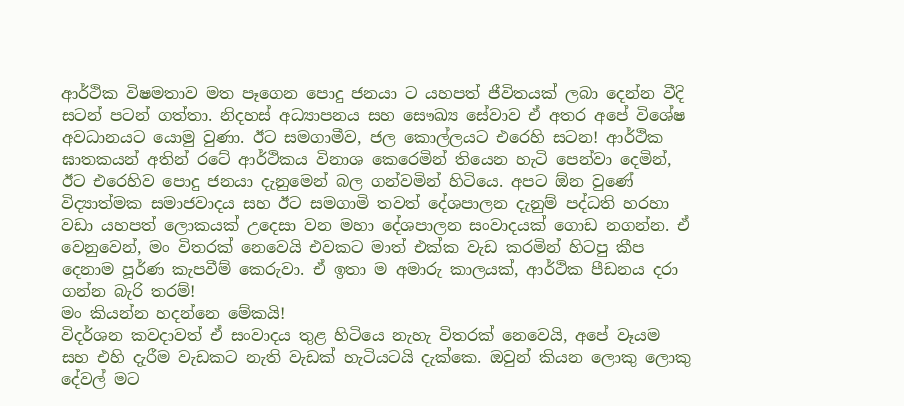ආර්ථික විෂමතාව මත පෑගෙන පොදු ජනයා ට යහපත් ජීවිතයක් ලබා දෙන්න වීදි සටන් පටන් ගත්තා. නිදහස් අධ්‍යාපනය සහ සෞඛ්‍ය සේවාව ඒ අතර අපේ විශේෂ අවධානයට යොමු වුණා. ඊට සමගාමීව, ජල කොල්ලයට එරෙහි සටන! ආර්ථික ඝාතකයන් අතින් රටේ ආර්ථිකය විනාශ කෙරෙමින් තියෙන හැටි පෙන්වා දෙමින්, ඊට එරෙහිව පොදු ජනයා දැනුමෙන් බල ගන්වමින් හිටියෙ. අපට ඕන වුණේ විද්‍යාත්මක සමාජවාදය සහ ඊට සමගාමි තවත් දේශපාලන දැනුම් පද්ධති හරහා වඩා යහපත් ලොකයක් උදෙසා වන මහා දේශපාලන සංවාදයක් ගොඩ නගන්න. ඒ වෙනුවෙන්, මං විතරක් නෙවෙයි එවකට මාත් එක්ක වැඩ කරමින් හිටපු කීප දෙනාම පූර්ණ කැපවීම් කෙරුවා. ඒ ඉතා ම අමාරු කාලයක්, ආර්ථික පීඩනය දරා ගන්න බැරි තරම්!
මං කියන්න හදන්නෙ මේකයි!
විදර්ශන කවදාවත් ඒ සංවාදය තුළ හිටියෙ නැහැ විතරක් නෙවෙයි, අපේ වෑයම සහ එහි දැරීම වැඩකට නැති වැඩක් හැටියටයි දැක්කෙ. ඔවුන් කියන ලොකු ලොකු දේවල් මට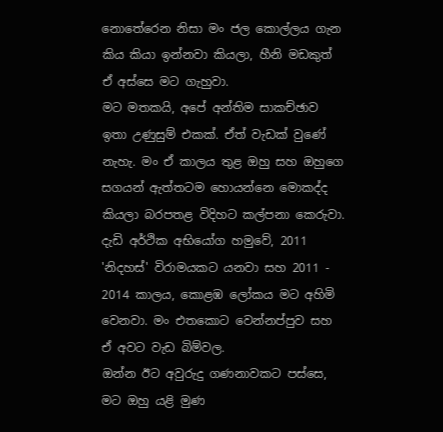නොතේරෙන නිසා මං ජල කොල්ලය ගැන කිය කියා ඉන්නවා කියලා, හීනි මඩකුත් ඒ අස්සෙ මට ගැහුවා.
මට මතකයි, අපේ අන්තිම සාකච්ඡාව ඉතා උණුසුම් එකක්. ඒත් වැඩක් වුණේ නැහැ. මං ඒ කාලය තුළ ඔහු සහ ඔහුගෙ සගයන් ඇත්තටම හොයන්නෙ මොකද්ද කියලා බරපතළ විදිහට කල්පනා කෙරුවා.
දැඩි අර්ථික අභියෝග හමුවේ, 2011 'නිදහස්' විරාමයකට යනවා සහ 2011 - 2014 කාලය, කොළඹ ලෝකය මට අහිමි වෙනවා. මං එතකොට වෙන්නප්පුව සහ ඒ අවට වැඩ බිම්වල.
ඔන්න ඊට අවුරුදු ගණනාවකට පස්සෙ, මට ඔහු යළි මුණ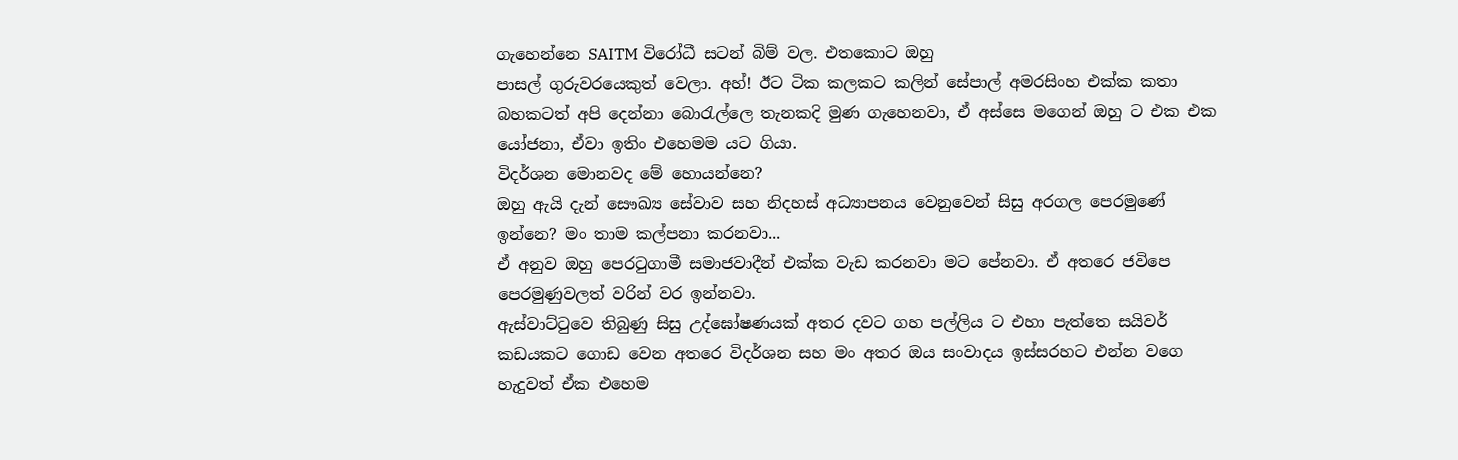ගැහෙන්නෙ SAITM විරෝධී සටන් බිම් වල. එතකොට ඔහු
පාසල් ගුරුවරයෙකුත් වෙලා. අහ්! ඊට ටික කලකට කලින් සේපාල් අමරසිංහ එක්ක කතා බහකටත් අපි දෙන්නා බොරැල්ලෙ තැනකදි මුණ ගැහෙනවා, ඒ අස්සෙ මගෙන් ඔහු ට එක එක යෝජනා, ඒවා ඉතිං එහෙමම යට ගියා.
විදර්ශන මොනවද මේ හොයන්නෙ?
ඔහු ඇයි දැන් සෞඛ්‍ය සේවාව සහ නිදහස් අධ්‍යාපනය වෙනුවෙන් සිසු අරගල පෙරමුණේ ඉන්නෙ? මං තාම කල්පනා කරනවා...
ඒ අනුව ඔහු පෙරටුගාමී සමාජවාදීන් එක්ක වැඩ කරනවා මට පේනවා. ඒ අතරෙ ජවිපෙ පෙරමුණුවලත් වරින් වර ඉන්නවා.
ඇස්වාට්ටුවෙ තිබුණු සිසු උද්ඝෝෂණයක් අතර දවට ගහ පල්ලිය ට එහා පැත්තෙ සයිවර් කඩයකට ගොඩ වෙන අතරෙ විදර්ශන සහ මං අතර ඔය සංවාදය ඉස්සරහට එන්න වගෙ හැදුවත් ඒක එහෙම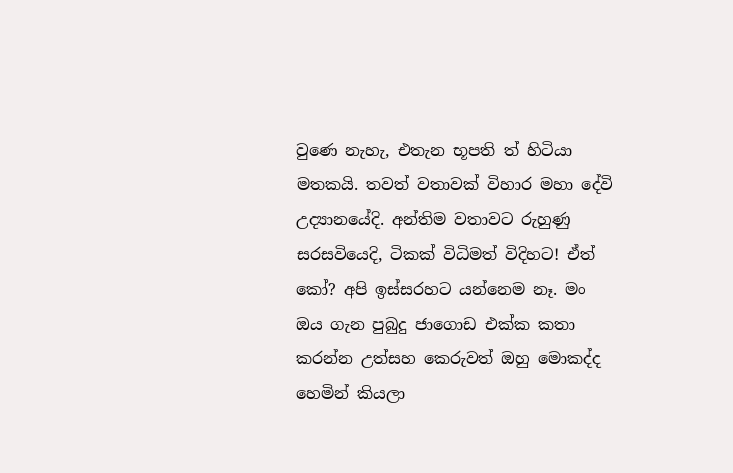වුණෙ නැහැ, එතැන භූපති ත් හිටියා මතකයි. තවත් වතාවක් විහාර මහා දේවි උද්‍යානයේදි. අන්තිම වතාවට රුහුණු සරසවියෙදි, ටිකක් විධිමත් විදිහට! ඒත් කෝ? අපි ඉස්සරහට යන්නෙම නෑ. මං ඔය ගැන පුබුදු ජාගොඩ එක්ක කතා කරන්න උත්සහ කෙරුවත් ඔහු මොකද්ද හෙමින් කියලා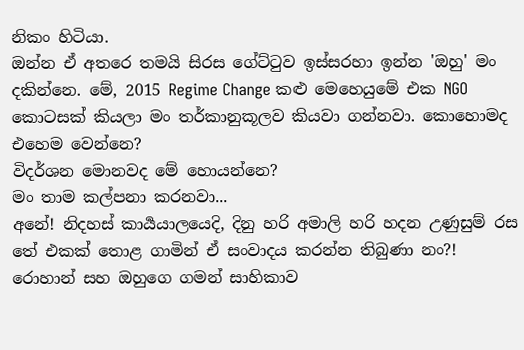නිකං හිටියා.
ඔන්න ඒ අතරෙ තමයි සිරස ගේට්ටුව ඉස්සරහා ඉන්න 'ඔහු' මං දකින්නෙ. මේ, 2015 Regime Change කළු මෙහෙයුමේ එක NGO කොටසක් කියලා මං තර්කානුකූලව කියවා ගන්නවා. කොහොමද එහෙම වෙන්නෙ?
විදර්ශන මොනවද මේ හොයන්නෙ?
මං තාම කල්පනා කරනවා...
අනේ! නිදහස් කාර්‍යයාලයෙදි, දිනු හරි අමාලි හරි හදන උණුසුම් රස තේ එකක් තොළ ගාමින් ඒ සංවාදය කරන්න තිබුණා නං?! රොහාන් සහ ඔහුගෙ ගමන් සාහිකාව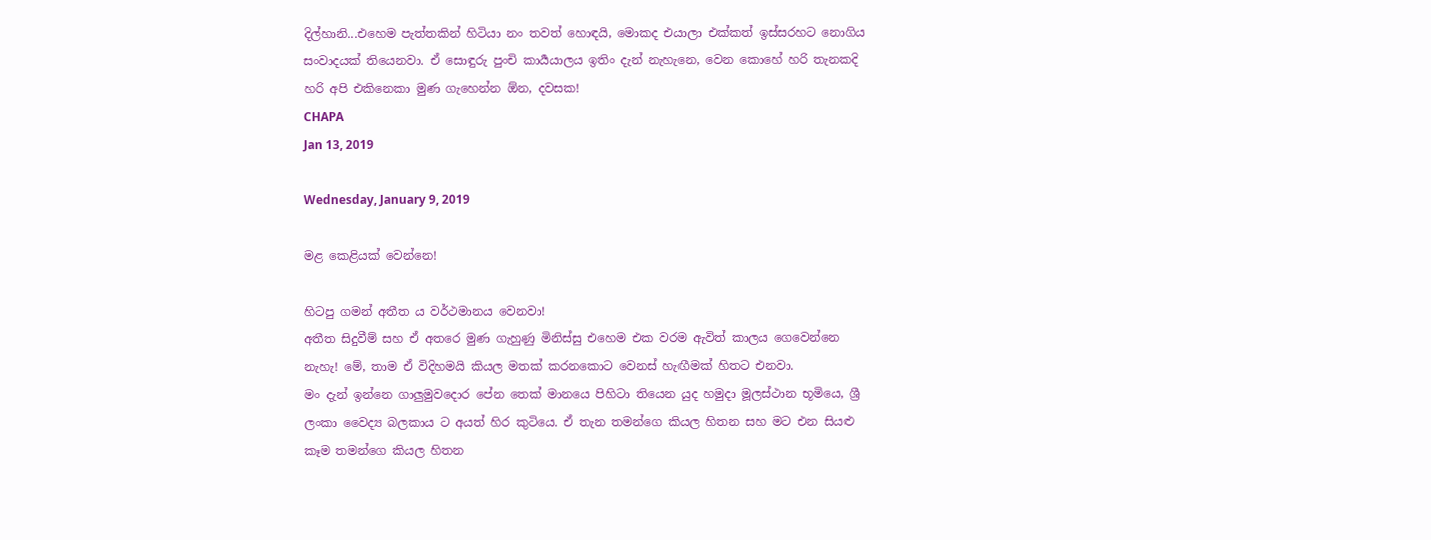දිල්හානි...එහෙම පැත්තකින් හිටියා නං තවත් හොඳයි, මොකද එයාලා එක්කත් ඉස්සරහට නොගිය සංවාදයක් තියෙනවා. ඒ සොඳුරු පුංචි කාර්‍යයාලය ඉතිං දැන් නැහැනෙ, වෙන කොහේ හරි තැනකදි හරි අපි එකිනෙකා මුණ ගැහෙන්න ඕන, දවසක!
CHAPA
Jan 13, 2019

Wednesday, January 9, 2019

මළ කෙළියක් වෙන්නෙ!

හිටපු ගමන් අතීත ය වර්ථමානය වෙනවා!
අතීත සිදුවීම් සහ ඒ අතරෙ මුණ ගැහුණු මිනිස්සු එහෙම එක වරම ඇවිත් කාලය ගෙවෙන්නෙ නැහැ! මේ, තාම ඒ විදිහමයි කියල මතක් කරනකොට වෙනස් හැඟීමක් හිතට එනවා.
මං දැන් ඉන්නෙ ගාලුමුවදොර පේන තෙක් මානයෙ පිහිටා තියෙන යුද හමුදා මූලස්ථාන භූමියෙ, ශ්‍රී ලංකා වෛද්‍ය බලකාය ට අයත් හිර කුටියෙ. ඒ තැන තමන්ගෙ කියල හිතන සහ මට එන සියළු කෑම තමන්ගෙ කියල හිතන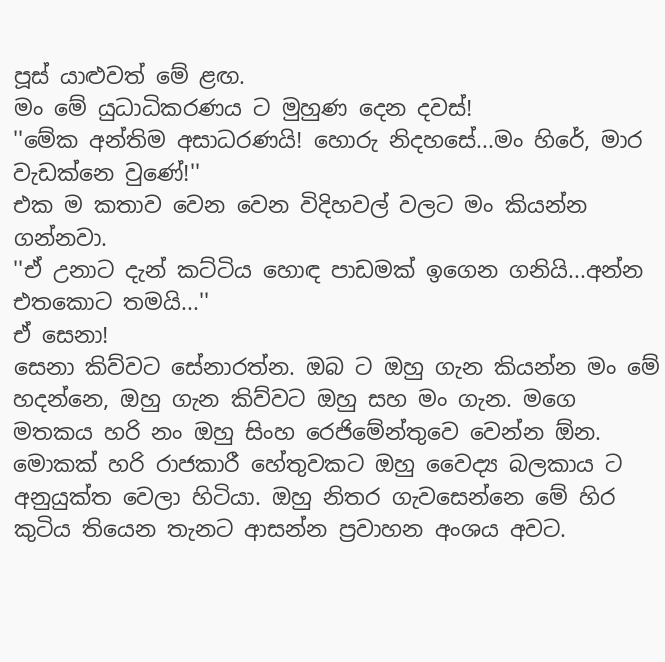පූස් යාළුවත් මේ ළඟ.
මං මේ යුධාධිකරණය ට මුහුණ දෙන දවස්!
''මේක අන්තිම අසාධරණයි! හොරු නිදහසේ...මං හිරේ, මාර වැඩක්නෙ වුණේ!''
එක ම කතාව වෙන වෙන විදිහවල් වලට මං කියන්න ගන්නවා.
''ඒ උනාට දැන් කට්ටිය හොඳ පාඩමක් ඉගෙන ගනියි...අන්න එතකොට තමයි...''
ඒ සෙනා!
සෙනා කිව්වට සේනාරත්න. ඔබ ට ඔහු ගැන කියන්න මං මේ හදන්නෙ, ඔහු ගැන කිව්වට ඔහු සහ මං ගැන. මගෙ මතකය හරි නං ඔහු සිංහ රෙජිමේන්තුවෙ වෙන්න ඕන. මොකක් හරි රාජකාරී හේතුවකට ඔහු වෛද්‍ය බලකාය ට අනුයුක්ත වෙලා හිටියා. ඔහු නිතර ගැවසෙන්නෙ මේ හිර කුටිය තියෙන තැනට ආසන්න ප්‍රවාහන අංශය අවට.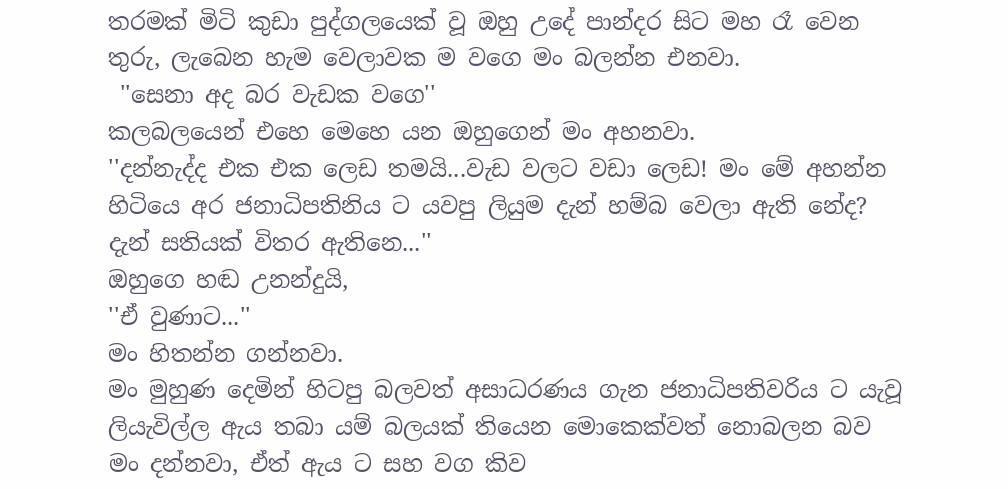තරමක් මිටි කුඩා පුද්ගලයෙක් වූ ඔහු උදේ පාන්දර සිට මහ රෑ වෙන තුරු, ලැබෙන හැම වෙලාවක ම වගෙ මං බලන්න එනවා.
 ''සෙනා අද බර වැඩක වගෙ''
කලබලයෙන් එහෙ මෙහෙ යන ඔහුගෙන් මං අහනවා.
''දන්නැද්ද එක එක ලෙඩ තමයි...වැඩ වලට වඩා ලෙඩ! මං මේ අහන්න හිටියෙ අර ජනාධිපතිනිය ට යවපු ලියුම දැන් හම්බ වෙලා ඇති නේද? දැන් සතියක් විතර ඇතිනෙ...''
ඔහුගෙ හඬ උනන්දුයි,
''ඒ වුණාට...''
මං හිතන්න ගන්නවා.
මං මුහුණ දෙමින් හිටපු බලවත් අසාධරණය ගැන ජනාධිපතිවරිය ට යැවූ ලියැවිල්ල ඇය තබා යම් බලයක් තියෙන මොකෙක්වත් නොබලන බව මං දන්නවා, ඒත් ඇය ට සහ වග කිව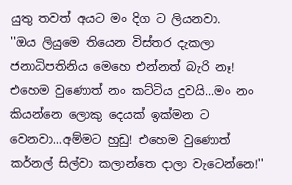යුතු තවත් අයට මං දිග ට ලියනවා.
''ඔය ලියුමෙ තියෙන විස්තර දැකලා ජනාධිපතිනිය මෙහෙ එන්නත් බැරි නෑ! එහෙම වුණොත් නං කට්ටිය දුවයි...මං නං කියන්නෙ ලොකු දෙයක් ඉක්මන ට වෙනවා...අම්මට හුඩු! එහෙම වුණොත් කර්නල් සිල්වා කලාන්තෙ දාලා වැටෙන්නෙ!''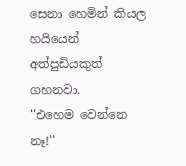සෙනා හෙමින් කියල හයියෙන් අත්පුඩියකුත් ගහනවා.
''එහෙම වෙන්නෙ නෑ!''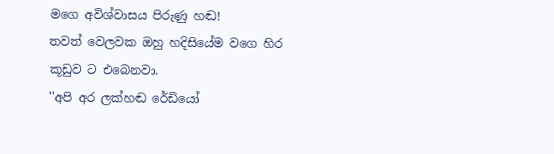මගෙ අවිශ්වාසය පිරුණු හඬ!
තවත් වෙලවක ඔහු හදිසියේම වගෙ හිර කූඩුව ට එබෙනවා.
''අපි අර ලක්හඬ රේඩියෝ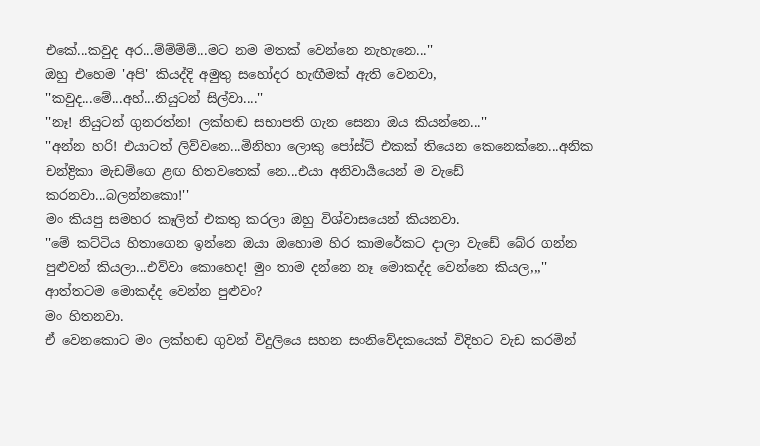එකේ...කවුද අර...ම්ම්ම්ම්...මට නම මතක් වෙන්නෙ නැහැනෙ...''
ඔහු එහෙම 'අපි' කියද්දි අමුතු සහෝදර හැඟීමක් ඇති වෙනවා,
''කවුද...මේ...අහ්...නියුටන් සිල්වා....''
''නෑ! නියුටන් ගුනරත්න! ලක්හඬ සභාපති ගැන සෙනා ඔය කියන්නෙ...''
''අන්න හරි! එයාටත් ලිව්වනෙ...මිනිහා ලොකු පෝස්ට් එකක් තියෙන කෙනෙක්නෙ...අනික චන්ද්‍රිකා මැඩම්ගෙ ළඟ හිතවතෙක් නෙ...එයා අනිවාර්‍යයෙන් ම වැඩේ කරනවා...බලන්නකො!''
මං කියපු සමහර කෑලිත් එකතු කරලා ඔහු විශ්වාසයෙන් කියනවා.
''මේ කට්ටිය හිතාගෙන ඉන්නෙ ඔයා ඔහොම හිර කාමරේකට දාලා වැඩේ බේර ගන්න පුළුවන් කියලා...එව්වා කොහෙද! මුං තාම දන්නෙ නෑ මොකද්ද වෙන්නෙ කියල,,,''
ආත්තටම මොකද්ද වෙන්න පුළුවං?
මං හිතනවා.
ඒ වෙනකොට මං ලක්හඬ ගුවන් විදුලියෙ සහන සංනිවේදකයෙක් විදිහට වැඩ කරමින්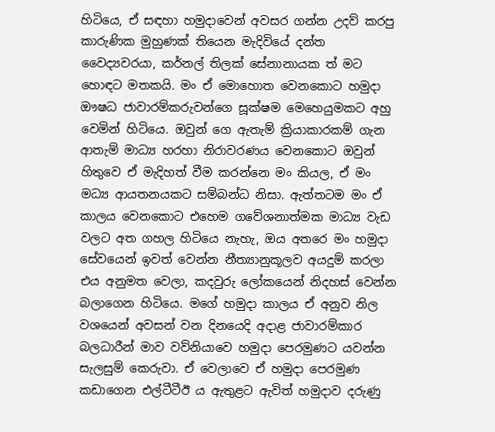හිටියෙ, ඒ සඳහා හමුදාවෙන් අවසර ගන්න උදව් කරපු කාරුණික මුහුණක් තියෙන මැදිවියේ දන්ත වෛද්‍යවරයා, කර්නල් තිලක් සේනානායක ත් මට හොඳට මතකයි. මං ඒ මොහොත වෙනකොට හමුදා ඖෂධ ජාවාරම්කරුවන්ගෙ සූක්ෂම මෙහෙයුමකට අහු වෙමින් හිටියෙ. ඔවුන් ගෙ ඇතැම් ක්‍රියාකාරකම් ගැන ආතැම් මාධ්‍ය හරහා නිරාවරණය වෙනකොට ඔවුන් හිතුවෙ ඒ මැදිහත් වීම කරන්නෙ මං කියල, ඒ මං මධ්‍ය ආයතනයකට සම්බන්ධ නිසා. ඇත්තටම මං ඒ කාලය වෙනකොට එහෙම ගවේශනාත්මක මාධ්‍ය වැඩ වලට අත ගහල හිටියෙ නැහැ, ඔය අතරෙ මං හමුදා සේවයෙන් ඉවත් වෙන්න නීත්‍යානුකූලව අයදුම් කරලා එය අනුමත වෙලා, කදවුරු ලෝකයෙන් නිදහස් වෙන්න බලාගෙන හිටියෙ. මගේ හමුදා කාලය ඒ අනුව නිල වශයෙන් අවසන් වන දිනයෙදි අදාළ ජාවාරම්කාර බලධාරීන් මාව වව්නියාවෙ හමුදා පෙරමුණට යවන්න සැලසුම් කෙරුවා. ඒ වෙලාවෙ ඒ හමුදා පෙරමුණ කඩාගෙන එල්ටීටීඊ ය ඇතුළට ඇවිත් හමුදාව දරුණු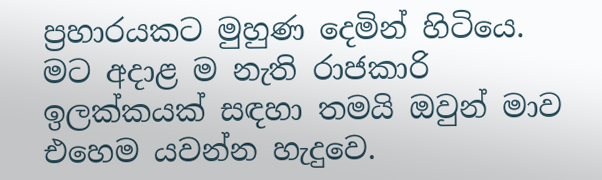ප්‍රහාරයකට මුහුණ දෙමින් හිටියෙ. මට අදාළ ම නැති රාජකාරි ඉලක්කයක් සඳහා තමයි ඔවුන් මාව එහෙම යවන්න හැදුවෙ.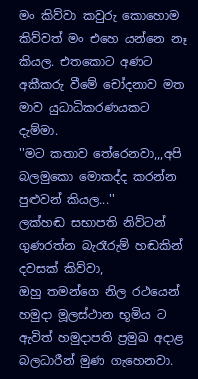මං කිව්වා කවුරු කොහොම කිව්වත් මං එහෙ යන්නෙ නෑ කියල. එතකොට අණට අකීකරු වීමේ චෝදනාව මත මාව යුධාධිකරණයකට දැම්මා.
''මට කතාව තේරෙනවා,,,අපි බලමුකො මොකද්ද කරන්න පුළුවන් කියල...''
ලක්හඬ සභාපති නිව්ටන් ගුණරත්න බැරෑරුම් හඬකින් දවසක් කිව්වා,
ඔහු තමන්ගෙ නිල රථයෙන් හමුදා මූලස්ථාන භූමිය ට ඇවිත් හමුදාපති ප්‍රමුඛ අදාළ බලධාරීන් මුණ ගැහෙනවා.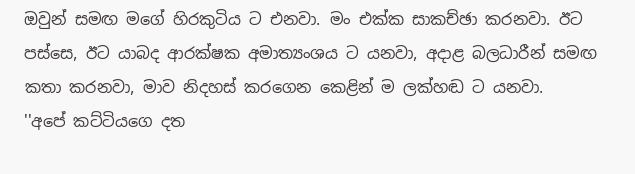ඔවුන් සමඟ මගේ හිරකුටිය ට එනවා. මං එක්ක සාකච්ඡා කරනවා. ඊට පස්සෙ, ඊට යාබද ආරක්ෂක අමාත්‍යංශය ට යනවා, අදාළ බලධාරීන් සමඟ කතා කරනවා, මාව නිදහස් කරගෙන කෙළින් ම ලක්හඬ ට යනවා.
''අපේ කට්ටියගෙ දත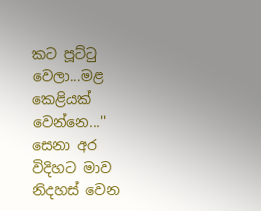කට පූට්ටු වෙලා...මළ කෙළියක් වෙන්නෙ...''
සෙනා අර විදිහට මාව නිදහස් වෙන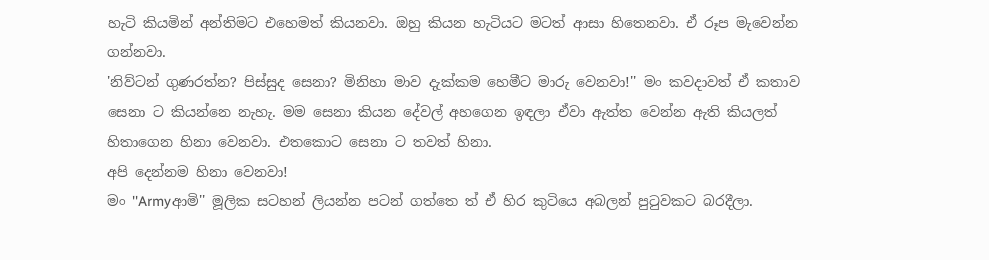හැටි කියමින් අන්තිමට එහෙමත් කියනවා. ඔහු කියන හැටියට මටත් ආසා හිතෙනවා. ඒ රූප මැවෙන්න ගන්නවා.
'නිව්ටන් ගුණරත්න? පිස්සුද සෙනා? මිනිහා මාව දැක්කම හෙමීට මාරු වෙනවා!'' මං කවදාවත් ඒ කතාව සෙනා ට කියන්නෙ නැහැ. මම සෙනා කියන දේවල් අහගෙන ඉඳලා ඒවා ඇත්ත වෙන්න ඇති කියලත් හිතාගෙන හිනා වෙනවා. එතකොට සෙනා ට තවත් හිනා.
අපි දෙන්නම හිනා වෙනවා!
මං ''Armyආමි'' මූලික සටහන් ලියන්න පටන් ගත්තෙ ත් ඒ හිර කුටියෙ අබලන් පුටුවකට බරදීලා.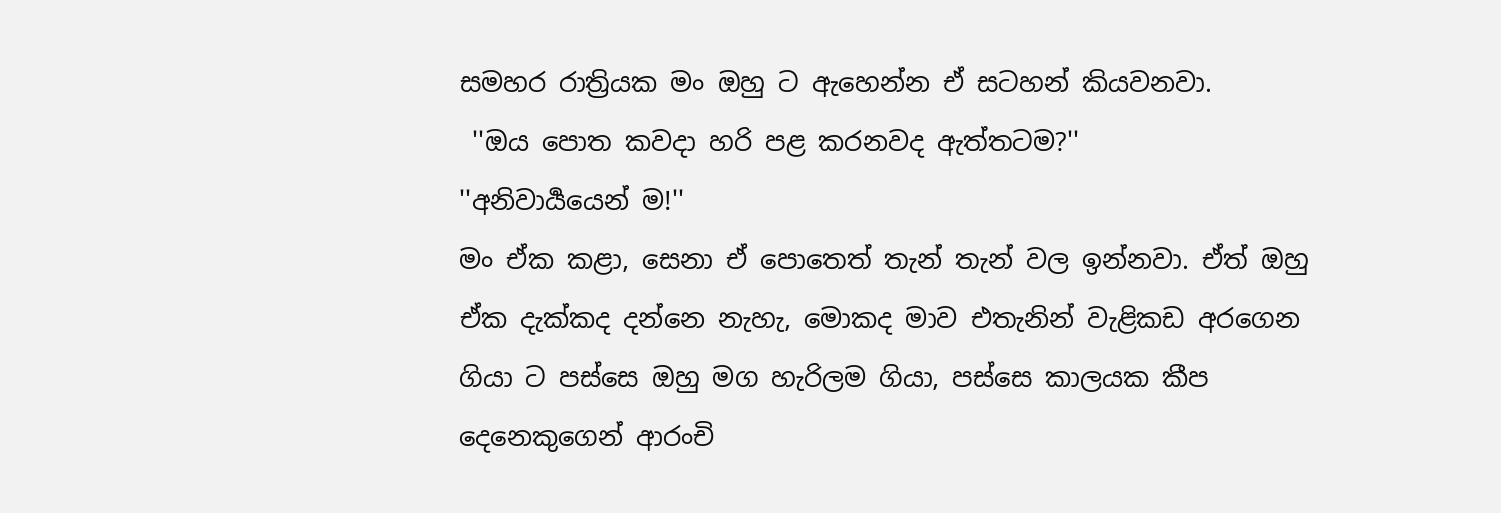සමහර රාත්‍රියක මං ඔහු ට ඇහෙන්න ඒ සටහන් කියවනවා.
 ''ඔය පොත කවදා හරි පළ කරනවද ඇත්තටම?''
''අනිවාර්‍යයෙන් ම!''
මං ඒක කළා, සෙනා ඒ පොතෙත් තැන් තැන් වල ඉන්නවා. ඒත් ඔහු ඒක දැක්කද දන්නෙ නැහැ, මොකද මාව එතැනින් වැළිකඩ අරගෙන ගියා ට පස්සෙ ඔහු මග හැරිලම ගියා, පස්සෙ කාලයක කීප දෙනෙකුගෙන් ආරංචි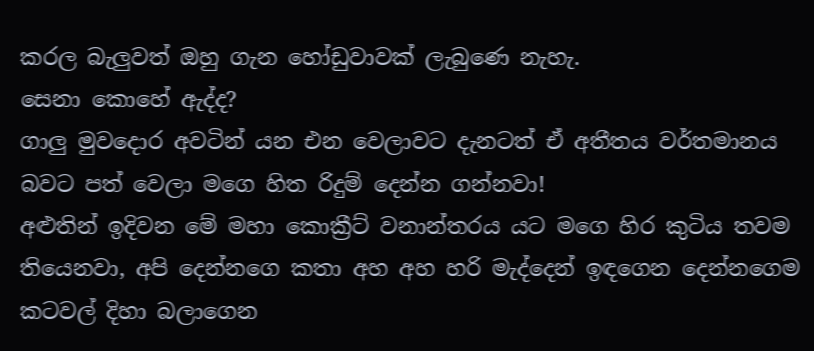කරල බැලුවත් ඔහු ගැන හෝඩුවාවක් ලැබුණෙ නැහැ.
සෙනා කොහේ ඇද්ද?
ගාලු මුවදොර අවටින් යන එන වෙලාවට දැනටත් ඒ අතීතය වර්තමානය බවට පත් වෙලා මගෙ හිත රිදුම් දෙන්න ගන්නවා!
අළුතින් ඉදිවන මේ මහා කොක්‍රීට් වනාන්තරය යට මගෙ හිර කුටිය තවම තියෙනවා, අපි දෙන්නගෙ කතා අහ අහ හරි මැද්දෙන් ඉඳගෙන දෙන්නගෙම කටවල් දිහා බලාගෙන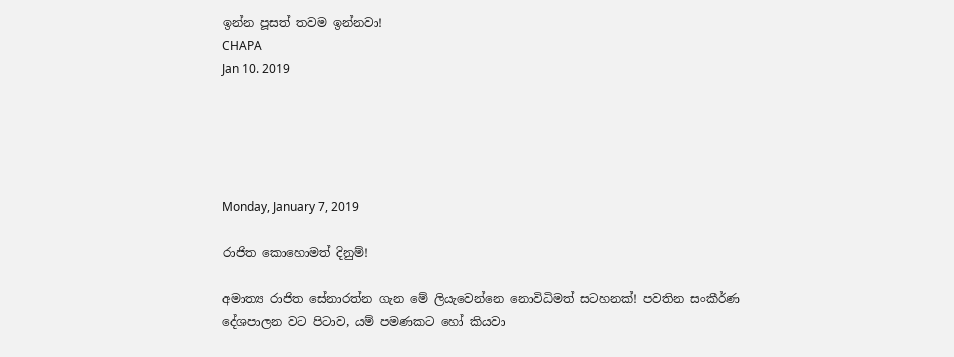ඉන්න පූසත් තවම ඉන්නවා!
CHAPA
Jan 10. 2019





Monday, January 7, 2019

රාජිත කොහොමත් දිනුම්!

අමාත්‍ය රාජිත සේනාරත්න ගැන මේ ලියැවෙන්නෙ නොවිධිමත් සටහනක්! පවතින සංකීර්ණ දේශපාලන වට පිටාව, යම් පමණකට හෝ කියවා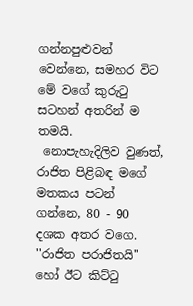ගන්නපුළුවන් වෙන්නෙ, සමහර විට මේ වගේ කුරුටු සටහන් අතරින් ම තමයි.
 නොපැහැදිලිව වුණත්, රාජිත පිළිබඳ මගේ මතකය පටන් ගන්නෙ, 80 - 90 දශක අතර වගෙ. ''රාජිත පරාජිතයි'' හෝ ඊට කිට්ටු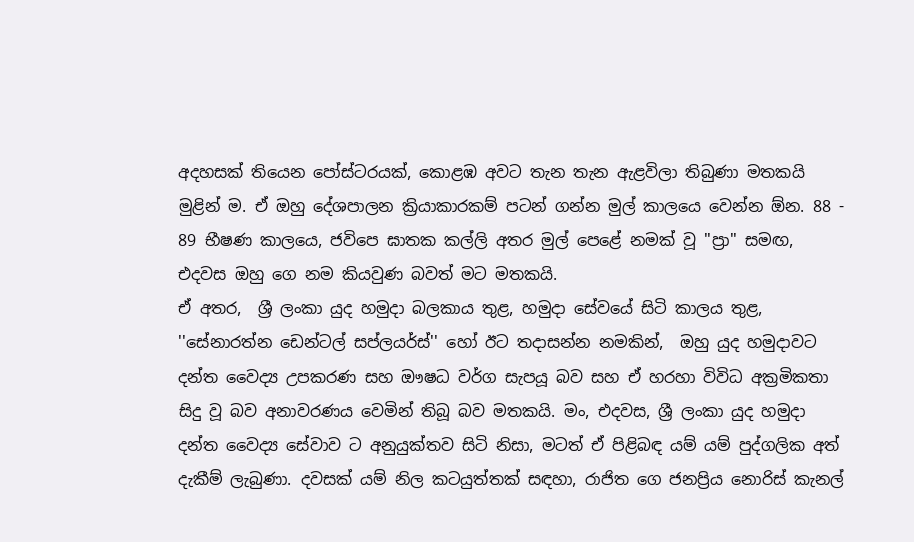අදහසක් තියෙන පෝස්ටරයක්, කොළඹ අවට තැන තැන ඇළවිලා තිබුණා මතකයි මුළින් ම. ඒ ඔහු දේශපාලන ක්‍රියාකාරකම් පටන් ගන්න මුල් කාලයෙ වෙන්න ඕන. 88 - 89 භීෂණ කාලයෙ, ජවිපෙ ඝාතක කල්ලි අතර මුල් පෙළේ නමක් වූ ''ප්‍රා'' සමඟ, එදවස ඔහු ගෙ නම කියවුණ බවත් මට මතකයි.
ඒ අතර,  ශ්‍රී ලංකා යුද හමුදා බලකාය තුළ, හමුදා සේවයේ සිටි කාලය තුළ, ''සේනාරත්න ඩෙන්ටල් සප්ලයර්ස්'' හෝ ඊට තදාසන්න නමකින්,  ඔහු යුද හමුදාවට දන්ත වෛද්‍ය උපකරණ සහ ඖෂධ වර්ග සැපයූ බව සහ ඒ හරහා විවිධ අක්‍රමිකතා සිදු වූ බව අනාවරණය වෙමින් තිබූ බව මතකයි. මං, එදවස, ශ්‍රී ලංකා යුද හමුදා දන්ත වෛද්‍ය සේවාව ට අනුයුක්තව සිටි නිසා, මටත් ඒ පිළිබඳ යම් යම් පුද්ගලික අත් දැකීම් ලැබුණා. දවසක් යම් නිල කටයුත්තක් සඳහා, රාජිත ගෙ ජනප්‍රිය නොරිස් කැනල්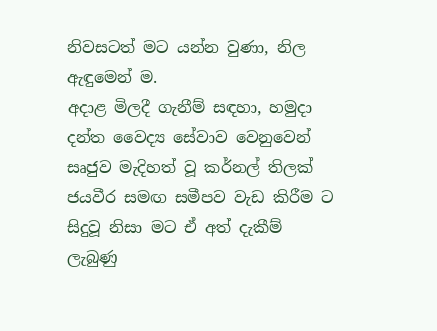නිවසටත් මට යන්න වුණා, නිල ඇඳුමෙන් ම.
අදාළ මිලදී ගැනීම් සඳහා, හමුදා දන්ත වෛද්‍ය සේවාව වෙනුවෙන් සෘජුව මැදිහත් වූ කර්නල් තිලක් ජයවීර සමඟ සමීපව වැඩ කිරීම ට සිදුවූ නිසා මට ඒ අත් දැකීම් ලැබුණු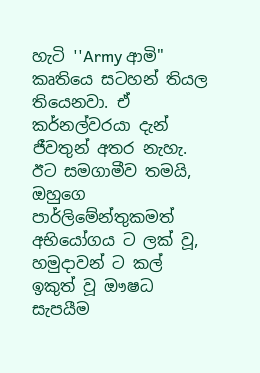හැටි ''Army ආමි''  කෘතියෙ සටහන් තියල තියෙනවා. ඒ කර්නල්වරයා දැන් ජීවතුන් අතර නැහැ.
ඊට සමගාමීව තමයි, ඔහුගෙ පාර්ලිමේන්තුකමත් අභියෝගය ට ලක් වූ, හමුදාවන් ට කල් ඉකුත් වූ ඖෂධ සැපයීම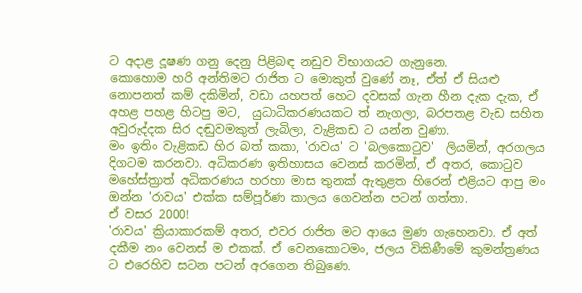ට අදාළ දූෂණ ගනු දෙනු පිළිබඳ නඩුව විභාගයට ගැනුනෙ.
කොහොම හරි අන්තිමට රාජිත ට මොකුත් වුණේ නෑ, ඒත් ඒ සියළු නොපනත් කම් දකිමින්, වඩා යහපත් හෙට දවසක් ගැන හීන දැක දැක, ඒ අහළ පහළ හිටපු මට,  යුධාධිකරණයකට ත් නැගලා, බරපතළ වැඩ සහිත අවුරුද්දක සිර දඬුවමකුත් ලැබිලා, වැළිකඩ ට යන්න වුණා.
මං ඉතිං වැළිකඩ හිර බත් කකා, 'රාවය' ට 'බලකොටුව'  ලියමින්, අරගලය දිගටම කරනවා. අධිකරණ ඉතිහාසය වෙනස් කරමින්, ඒ අතර, කොටුව මහේස්ත්‍රාත් අධිකරණය හරහා මාස තුනක් ඇතුළත හිරෙන් එළියට ආපු මං ඔන්න 'රාවය' එක්ක සම්පූර්ණ කාලය ගෙවන්න පටන් ගත්තා.
ඒ වසර 2000!
'රාවය' ක්‍රියාකාරකම් අතර, එවර රාජිත මට ආයෙ මුණ ගැහෙනවා. ඒ අත් දකීම නං වෙනස් ම එකක්. ඒ වෙනකොටමං, ජලය විකිණීමේ කුමන්ත්‍රණය ට එරෙහිව සටන පටන් අරගෙන තිබුණෙ.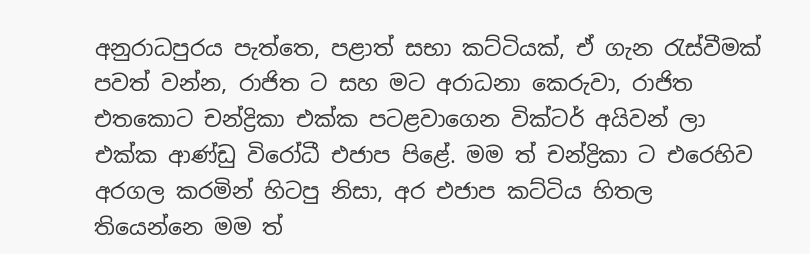අනුරාධපුරය පැත්තෙ, පළාත් සභා කට්ටියක්, ඒ ගැන රැස්වීමක් පවත් වන්න, රාජිත ට සහ මට අරාධනා කෙරුවා, රාජිත එතකොට චන්ද්‍රිකා එක්ක පටළවාගෙන වික්ටර් අයිවන් ලා එක්ක ආණ්ඩු විරෝධී එජාප පිළේ. මම ත් චන්ද්‍රිකා ට එරෙහිව අරගල කරමින් හිටපු නිසා, අර එජාප කට්ටිය හිතල තියෙන්නෙ මම ත්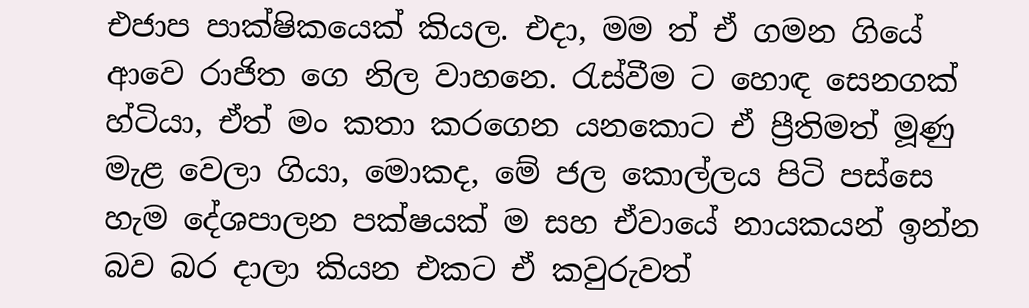එජාප පාක්ෂිකයෙක් කියල. එදා, මම ත් ඒ ගමන ගියේ ආවෙ රාජිත ගෙ නිල වාහනෙ. රැස්වීම ට හොඳ සෙනගක් හ්ටියා, ඒත් මං කතා කරගෙන යනකොට ඒ ප්‍රීතිමත් මූණු මැළ වෙලා ගියා, මොකද, මේ ජල කොල්ලය පිටි පස්සෙ හැම දේශපාලන පක්ෂයක් ම සහ ඒවායේ නායකයන් ඉන්න බව බර දාලා කියන එකට ඒ කවුරුවත්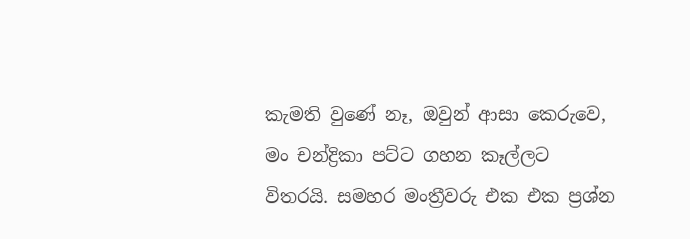කැමති වුණේ නෑ, ඔවුන් ආසා කෙරුවෙ, මං චන්ද්‍රිකා පට්ට ගහන කෑල්ලට විතරයි. සමහර මංත්‍රීවරු එක එක ප්‍රශ්න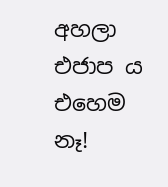අහලා එජාප ය එහෙම නෑ!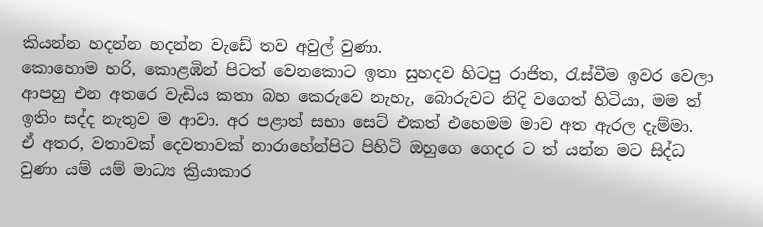කියන්න හදන්න හදන්න වැඩේ තව අවුල් වුණා.
කොහොම හරි, කොළඹින් පිටත් වෙනකොට ඉතා සුහදව හිටපු රාජිත, රැස්වීම ඉවර වෙලා ආපහු එන අතරෙ වැඩිය කතා බහ කෙරුවෙ නැහැ, බොරුවට නිදි වගෙත් හිටියා, මම ත් ඉතිං සද්ද නැතුව ම ආවා. අර පළාත් සභා සෙට් එකත් එහෙමම මාව අත ඇරල දැම්මා.
ඒ අතර, වතාවක් දෙවතාවක් නාරාහේන්පිට පිහිටි ඔහුගෙ ගෙදර ට ත් යන්න මට සිද්ධ වුණා යම් යම් මාධ්‍ය ක්‍රියාකාර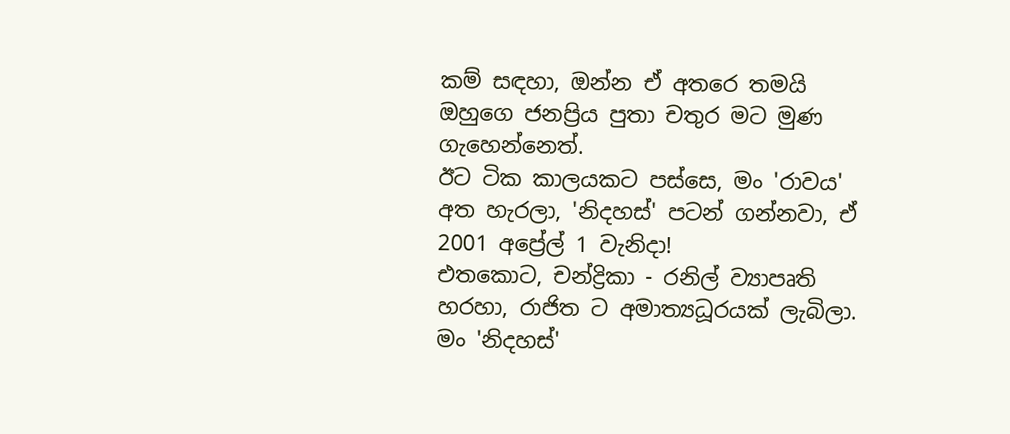කම් සඳහා, ඔන්න ඒ අතරෙ තමයි ඔහුගෙ ජනප්‍රිය පුතා චතුර මට මුණ ගැහෙන්නෙත්.
ඊට ටික කාලයකට පස්සෙ, මං 'රාවය' අත හැරලා, 'නිදහස්' පටන් ගන්නවා, ඒ 2001 අප්‍රේල් 1 වැනිදා!
එතකොට, චන්ද්‍රිකා - රනිල් ව්‍යාපෘති හරහා, රාජිත ට අමාත්‍යධූරයක් ලැබිලා. මං 'නිදහස්'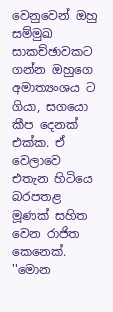වෙනුවෙන් ඔහු සම්මුඛ සාකච්ඡාවකට ගන්න ඔහුගෙ අමාත්‍යංශය ට ගියා, සගයො කීප දෙනක් එක්ක. ඒ වෙලාවෙ එතැන හිටියෙ බරපතළ මූණක් සහිත වෙන රාජිත කෙනෙක්. ''මොන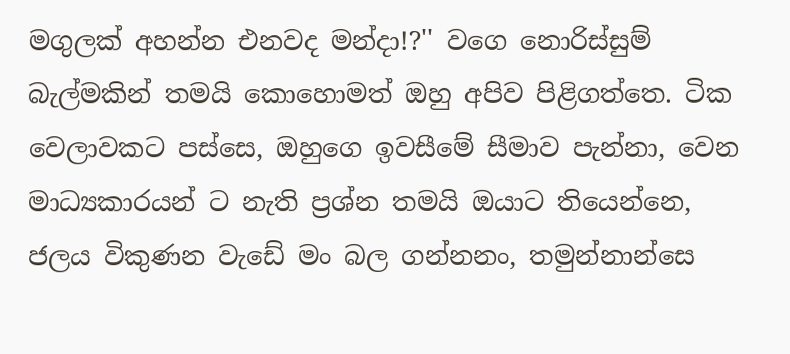මගුලක් අහන්න එනවද මන්දා!?'' වගෙ නොරිස්සුම් බැල්මකින් තමයි කොහොමත් ඔහු අපිව පිළිගත්තෙ. ටික වෙලාවකට පස්සෙ, ඔහුගෙ ඉවසීමේ සීමාව පැන්නා, වෙන මාධ්‍යකාරයන් ට නැති ප්‍රශ්න තමයි ඔයාට තියෙන්නෙ, ජලය විකුණන වැඩේ මං බල ගන්නනං, තමුන්නාන්සෙ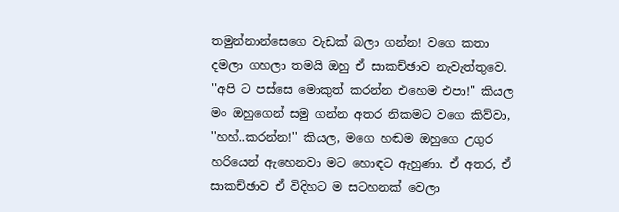තමුන්නාන්සෙගෙ වැඩක් බලා ගන්න! වගෙ කතා දමලා ගහලා තමයි ඔහු ඒ සාකච්ඡාව නැවැත්තුවෙ.
''අපි ට පස්සෙ මොකුත් කරන්න එහෙම එපා!'' කියල මං ඔහුගෙන් සමු ගන්න අතර නිකමට වගෙ කිව්වා, ''හහ්..කරන්න!'' කියල, මගෙ හඬම ඔහුගෙ උගුර හරියෙන් ඇහෙනවා මට හොඳට ඇහුණා. ඒ අතර, ඒ සාකච්ඡාව ඒ විදිහට ම සටහනක් වෙලා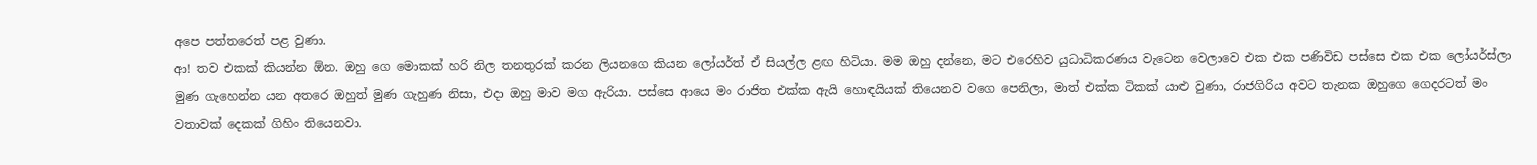අපෙ පත්තරෙත් පළ වුණා.
ආ! තව එකක් කියන්න ඕන. ඔහු ගෙ මොකක් හරි නිල තනතුරක් කරන ලියනගෙ කියන ලෝයර්ත් ඒ සියල්ල ළඟ හිටියා. මම ඔහු දන්නෙ, මට එරෙහිව යුධාධිකරණය වැටෙන වෙලාවෙ එක එක පණිවිඩ පස්සෙ එක එක ලෝයර්ස්ලා මුණ ගැහෙන්න යන අතරෙ ඔහුත් මුණ ගැහුණ නිසා, එදා ඔහු මාව මග ඇරියා. පස්සෙ ආයෙ මං රාජිත එක්ක ඇයි හොඳයියක් තියෙනව වගෙ පෙනිලා, මාත් එක්ක ටිකක් යාළු වුණා, රාජගිරිය අවට තැනක ඔහුගෙ ගෙදරටත් මං වතාවක් දෙකක් ගිහිං තියෙනවා.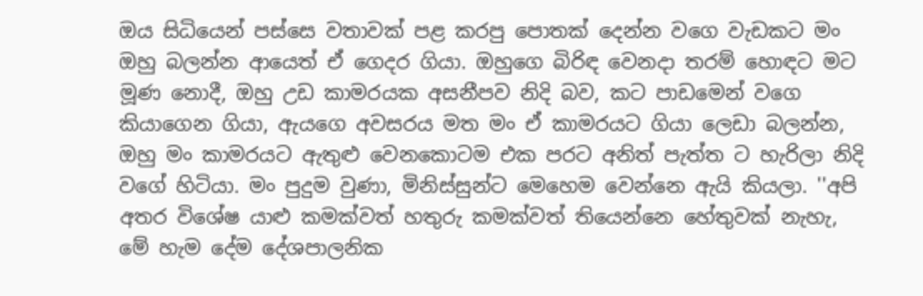ඔය සිධියෙන් පස්සෙ වතාවක් පළ කරපු පොතක් දෙන්න වගෙ වැඩකට මං ඔහු බලන්න ආයෙත් ඒ ගෙදර ගියා. ඔහුගෙ බිරිඳ වෙනදා තරම් හොඳට මට මූණ නොදී, ඔහු උඩ කාමරයක අසනීපව නිදි බව, කට පාඩමෙන් වගෙ කියාගෙන ගියා, ඇයගෙ අවසරය මත මං ඒ කාමරයට ගියා ලෙඩා බලන්න, ඔහු මං කාමරයට ඇතුළු වෙනකොටම එක පරට අනිත් පැත්ත ට හැරිලා නිදි වගේ හිටියා. මං පුදුම වුණා, මිනිස්සුන්ට මෙහෙම වෙන්නෙ ඇයි කියලා. ''අපි අතර විශේෂ යාළු කමක්වත් හතුරු කමක්වත් තියෙන්නෙ හේතුවක් නැහැ, මේ හැම දේම දේශපාලනික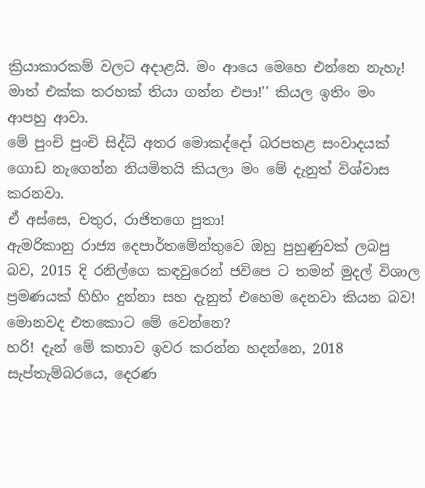ක්‍රියාකාරකම් වලට අදාළයි. මං ආයෙ මෙහෙ එන්නෙ නැහැ! මාත් එක්ක තරහක් තියා ගන්න එපා!'' කියල ඉතිං මං ආපහු ආවා.
මේ පුංචි පුංචි සිද්ධි අතර මොකද්දෝ බරපතළ සංවාදයක් ගොඩ නැගෙන්න නියමිතයි කියලා මං මේ දැනුත් විශ්වාස කරනවා.
ඒ අස්සෙ, චතුර, රාජිතගෙ පුතා!
ඇමරිකානු රාජ්‍ය දෙපාර්තමේන්තුවෙ ඔහු පුහුණුවක් ලබපු බව, 2015 දි රනිල්ගෙ කඳවුරෙන් ජවිපෙ ට තමන් මුදල් විශාල ප්‍රමණයක් හිහිං දුන්නා සහ දැනුත් එහෙම දෙනවා කියන බව!
මොනවද එතකොට මේ වෙන්නෙ?
හරි! දැන් මේ කතාව ඉවර කරන්න හදන්නෙ, 2018 සැප්තැම්බරයෙ, දෙරණ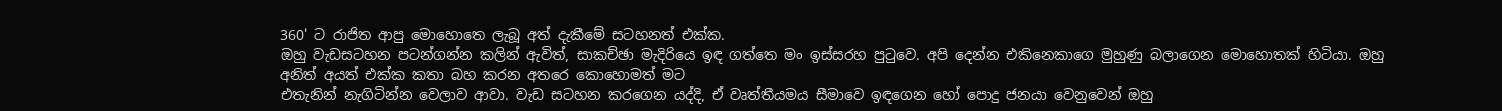360' ට රාජිත ආපු මොහොතෙ ලැබූ අත් දැකීමේ සටහනත් එක්ක.
ඔහු වැඩසටහන පටන්ගන්න කලින් ඇවිත්, සාකච්ඡා මැදිරියෙ ඉඳ ගත්තෙ මං ඉස්සරහ පුටුවෙ. අපි දෙන්න එකිනෙකාගෙ මුහුණු බලාගෙන මොහොතක් හිටියා. ඔහු අනිත් අයත් එක්ක කතා බහ කරන අතරෙ කොහොමත් මට
එතැනින් නැගිටින්න වෙලාව ආවා. වැඩ සටහන කරගෙන යද්දි, ඒ වෘත්තීයමය සීමාවෙ ඉඳගෙන හෝ පොදු ජනයා වෙනුවෙන් ඔහු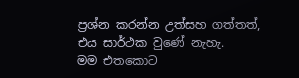ප්‍රශ්න කරන්න උත්සහ ගත්තත්, එය සාර්ථක වුණේ නැහැ.
මම එතකොට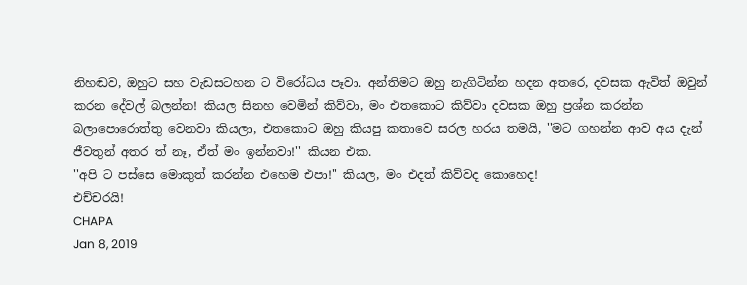නිහඬව, ඔහුට සහ වැඩසටහන ට විරෝධය පෑවා. අන්තිමට ඔහු නැගිටින්න හදන අතරෙ, දවසක ඇවිත් ඔවුන් කරන දේවල් බලන්න! කියල සිනහ වෙමින් කිව්වා, මං එතකොට කිව්වා දවසක ඔහු ප්‍රශ්න කරන්න බලාපොරොත්තු වෙනවා කියලා, එතකොට ඔහු කියපු කතාවෙ සරල හරය තමයි, ''මට ගහන්න ආව අය දැන් ජීවතුන් අතර ත් නෑ, ඒත් මං ඉන්නවා!'' කියන එක.
''අපි ට පස්සෙ මොකුත් කරන්න එහෙම එපා!'' කියල, මං එදත් කිව්වද කොහෙද!
එච්චරයි!
CHAPA
Jan 8, 2019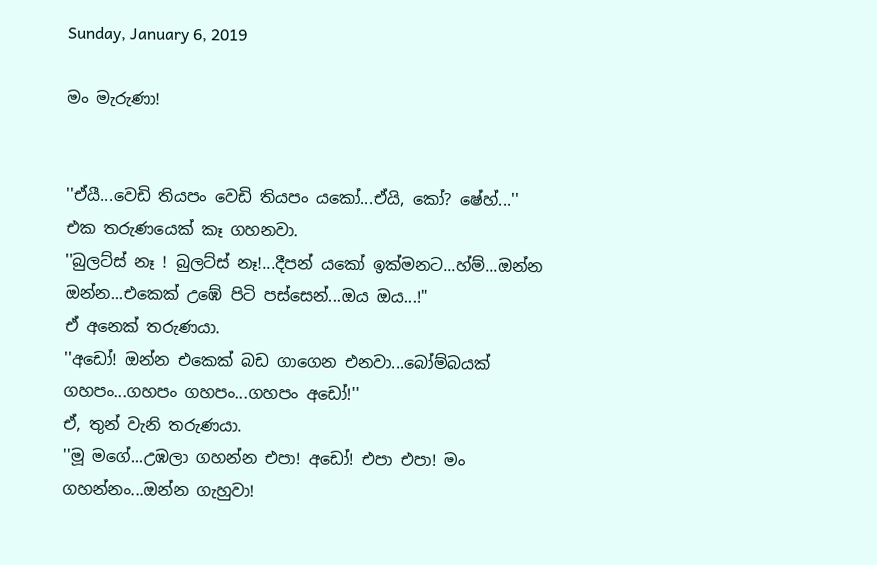Sunday, January 6, 2019

මං මැරුණා!


''ඒයී...වෙඩි තියපං වෙඩි තියපං යකෝ...ඒයි, කෝ? ෂේහ්...''
එක තරුණයෙක් කෑ ගහනවා.
''බුලට්ස් නෑ ! බුලට්ස් නෑ!...දීපන් යකෝ ඉක්මනට...හ්ම්...ඔන්න ඔන්න...එකෙක් උඹේ පිටි පස්සෙන්...ඔය ඔය...!"
ඒ අනෙක් තරුණයා.
''අඩෝ! ඔන්න එකෙක් බඩ ගාගෙන එනවා...බෝම්බයක් ගහපං...ගහපං ගහපං...ගහපං අඩෝ!''
ඒ, තුන් වැනි තරුණයා.
''මූ මගේ...උඹලා ගහන්න එපා! අඩෝ! එපා එපා! මං ගහන්නං...ඔන්න ගැහුවා!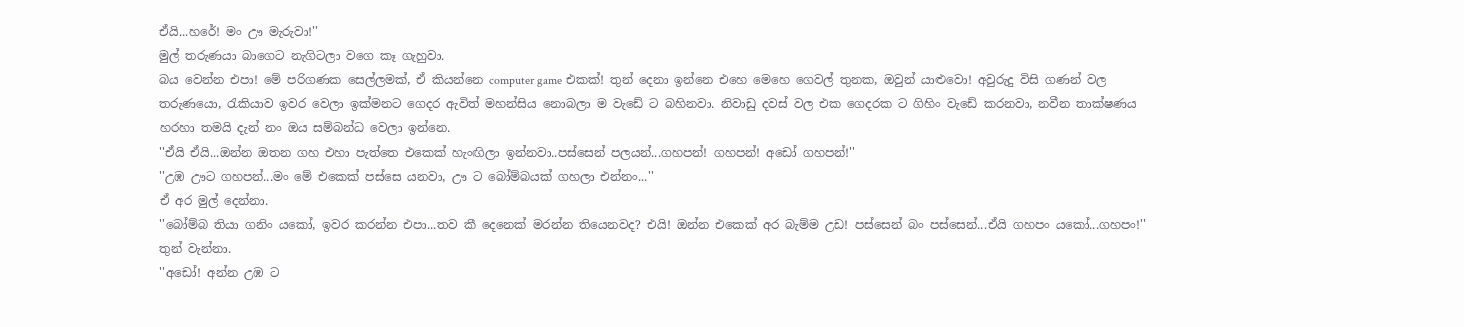ඒයි...හරේ! මං ඌ මැරුවා!''
මුල් තරුණයා බාගෙට නැගිටලා වගෙ කෑ ගැහුවා.
බය වෙන්න එපා! මේ පරිගණක සෙල්ලමක්, ඒ කියන්නෙ computer game එකක්! තුන් දෙනා ඉන්නෙ එහෙ මෙහෙ ගෙවල් තුනක, ඔවුන් යාළුවො! අවුරුදු විසි ගණන් වල තරුණයො, රැකියාව ඉවර වෙලා ඉක්මනට ගෙදර ඇවිත් මහන්සිය නොබලා ම වැඩේ ට බහිනවා. නිවාඩු දවස් වල එක ගෙදරක ට ගිහිං වැඩේ කරනවා, නවීන තාක්ෂණය හරහා තමයි දැන් නං ඔය සම්බන්ධ වෙලා ඉන්නෙ.
''ඒයි ඒයි...ඔන්න ඔතන ගහ එහා පැත්තෙ එකෙක් හැංඟිලා ඉන්නවා..පස්සෙන් පලයන්...ගහපන්! ගහපන්! අඩෝ ගහපන්!''
''උඹ ඌට ගහපන්...මං මේ එකෙක් පස්සෙ යනවා, ඌ ට බෝම්බයක් ගහලා එන්නං...''
ඒ අර මුල් දෙන්නා.
''බෝම්බ තියා ගනිං යකෝ, ඉවර කරන්න එපා...තව කී දෙනෙක් මරන්න තියෙනවද? එයි! ඔන්න එකෙක් අර බැම්ම උඩ! පස්සෙන් බං පස්සෙන්...ඒයි ගහපං යකෝ...ගහපං!''
තුන් වැන්නා.
''අඩෝ! අන්න උඹ ට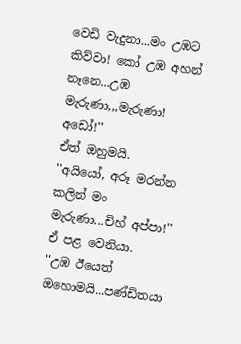වෙඩි වැදුනා...මං උඹට කිව්වා! කෝ උඹ අහන් නෑනෙ...උඹ මැරුණා,,,මැරුණා! අඩෝ!''
ඒත් ඔහුමයි.
''අයියෝ, අරූ මරන්න කලින් මං මැරුණා...චිහ් අප්පා!''
ඒ පළ වෙනියා.
''උඹ ඊයෙත් ඔහොමයි...පණ්ඩිතයා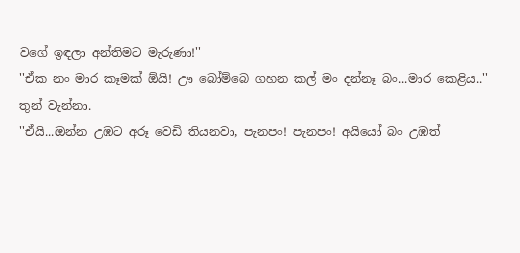වගේ ඉඳලා අන්තිමට මැරුණා!''
''ඒක නං මාර කෑමක් ඕයි! ඌ බෝම්බෙ ගහන කල් මං දන්නෑ බං...මාර කෙළිය..''
තුන් වැන්නා.
''ඒයි...ඔන්න උඹට අරූ වෙඩි තියනවා, පැනපං! පැනපං! අයියෝ බං උඹත්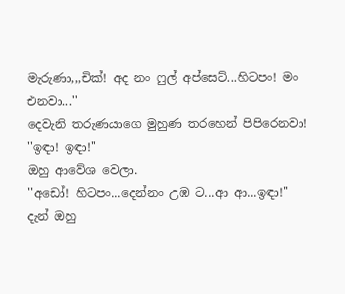මැරුණා,,,චික්! අද නං ෆුල් අප්සෙට්...හිටපං! මං එනවා...''
දෙවැනි තරුණයාගෙ මුහුණ තරහෙන් පිපිරෙනවා!
''ඉඳා! ඉඳා!''
ඔහු ආවේශ වෙලා.
''අඩෝ! හිටපං...දෙන්නං උඹ ට...ආ ආ...ඉඳා!''
දැන් ඔහු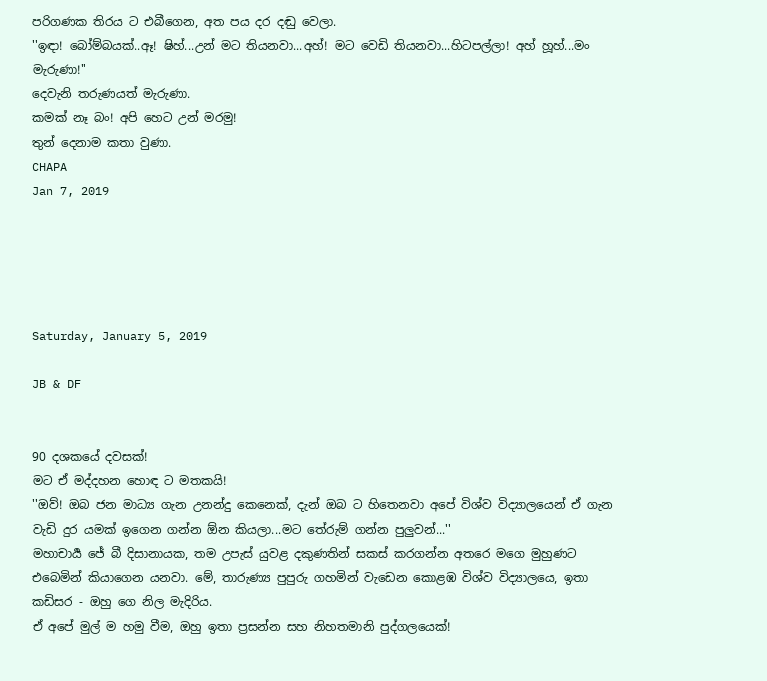පරිගණක තිරය ට එබීගෙන, අත පය දර දඬු වෙලා.
''ඉඳා! බෝම්බයක්..ඈ! ෂිහ්...උන් මට තියනවා...අහ්! මට වෙඩි තියනවා...හිටපල්ලා! අහ් හූහ්...මං මැරුණා!''
දෙවැනි තරුණයත් මැරුණා.
කමක් නෑ බං! අපි හෙට උන් මරමු!
තුන් දෙනාම කතා වුණා.
CHAPA
Jan 7, 2019





Saturday, January 5, 2019

JB & DF


90 දශකයේ දවසක්!
මට ඒ මද්දහන හොඳ ට මතකයි!
''ඔව්! ඔබ ජන මාධ්‍ය ගැන උනන්දු කෙනෙක්, දැන් ඔබ ට හිතෙනවා අපේ විශ්ව විද්‍යාලයෙන් ඒ ගැන වැඩි දුර යමක් ඉගෙන ගන්න ඕන කියලා...මට තේරුම් ගන්න පුලුවන්...''
මහාචාර්‍ය ජේ බී දිසානායක, තම උපැස් යුවළ දකුණතින් සකස් කරගන්න අතරෙ මගෙ මුහුණට එබෙමින් කියාගෙන යනවා. මේ, තාරුණ්‍ය පුපුරු ගහමින් වැඩෙන කොළඹ විශ්ව විද්‍යාලයෙ, ඉතා කඩිසර - ඔහු ගෙ නිල මැදිරිය.
ඒ අපේ මුල් ම හමු වීම, ඔහු ඉතා ප්‍රසන්න සහ නිහතමානි පුද්ගලයෙක්!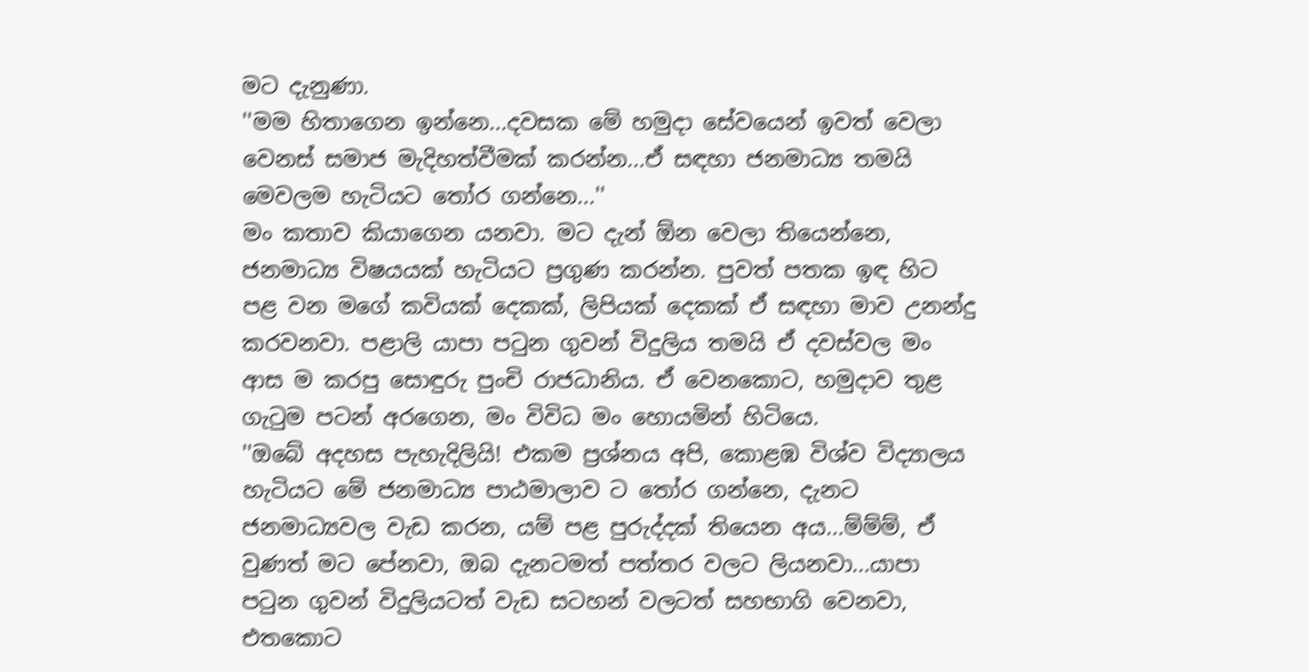මට දැනුණා.
''මම හිතාගෙන ඉන්නෙ...දවසක මේ හමුදා සේවයෙන් ඉවත් වෙලා වෙනස් සමාජ මැදිහත්වීමක් කරන්න...ඒ සඳහා ජනමාධ්‍ය තමයි මෙවලම හැටියට තෝර ගන්නෙ...''
මං කතාව කියාගෙන යනවා. මට දැන් ඕන වෙලා තියෙන්නෙ, ජනමාධ්‍ය විෂයයක් හැටියට ප්‍රගුණ කරන්න. පුවත් පතක ඉඳ හිට පළ වන මගේ කවියක් දෙකක්, ලිපියක් දෙකක් ඒ සඳහා මාව උනන්දු කරවනවා. පළාලි යාපා පටුන ගුවන් විදුලිය තමයි ඒ දවස්වල මං ආස ම කරපු සොඳුරු පුංචි රාජධානිය. ඒ වෙනකොට, හමුදාව තුළ ගැටුම පටන් අරගෙන, මං විවිධ මං හොයමින් හිටියෙ.
''ඔබේ අදහස පැහැදිලියි! එකම ප්‍රශ්නය අපි, කොළඹ විශ්ව විද්‍යාලය හැටියට මේ ජනමාධ්‍ය පාඨමාලාව ට තෝර ගන්නෙ, දැනට ජනමාධ්‍යවල වැඩ කරන, යම් පළ පුරුද්දක් තියෙන අය...ම්ම්ම්, ඒ වුණත් මට පේනවා, ඔබ දැනටමත් පත්තර වලට ලියනවා...යාපා පටුන ගුවන් විදුලියටත් වැඩ සටහන් වලටත් සහභාගි වෙනවා, එතකොට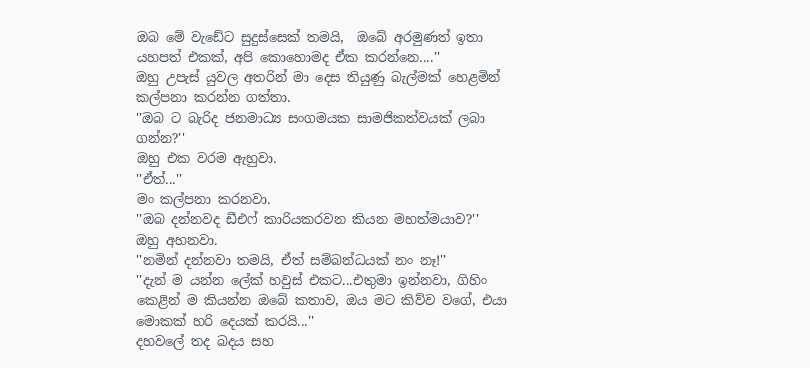ඔබ මේ වැඩේට සුදුස්සෙක් තමයි,  ඔබේ අරමුණත් ඉතා යහපත් එකක්, අපි කොහොමද ඒක කරන්නෙ....''
ඔහු උපැස් යුවල අතරින් මා දෙස තියුණු බැල්මක් හෙළමින් කල්පනා කරන්න ගත්තා.
''ඔබ ට බැරිද ජනමාධ්‍ය සංගමයක සාමජිකත්වයක් ලබා ගන්න?''
ඔහු එක වරම ඇහුවා.
''ඒත්...''
මං කල්පනා කරනවා.
''ඔබ දන්නවද ඩීඑෆ් කාරියකරවන කියන මහත්මයාව?''
ඔහු අහනවා.
''නමින් දන්නවා තමයි, ඒත් සම්බන්ධයක් නං නෑ!''
''දැන් ම යන්න ලේක් හවුස් එකට...එතුමා ඉන්නවා, ගිහිං කෙළින් ම කියන්න ඔබේ කතාව, ඔය මට කිව්ව වගේ, එයා මොකක් හරි දෙයක් කරයි...''
දහවලේ තද බදය සහ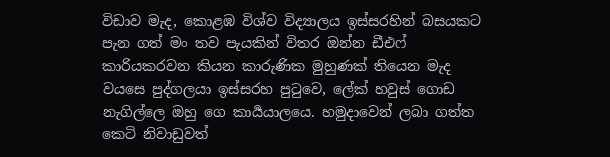විඩාව මැද, කොළඹ විශ්ව විද්‍යාලය ඉස්සරහින් බසයකට පැන ගත් මං තව පැයකින් විතර ඔන්න ඩීඑෆ් කාරියකරවන කියන කාරුණික මුහුණක් තියෙන මැද වයසෙ පුද්ගලයා ඉස්සරහ පුටුවෙ, ලේක් හවුස් ගොඩ නැගිල්ලෙ ඔහු ගෙ කාර්‍යයාලයෙ. හමුදාවෙන් ලබා ගත්ත කෙටි නිවාඩුවත්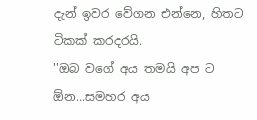දැන් ඉවර වේගන එන්නෙ, හිතට ටිකක් කරදරයි.
''ඔබ වගේ අය තමයි අප ට ඕන...සමහර අය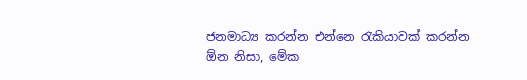ජනමාධ්‍ය කරන්න එන්නෙ රැකියාවක් කරන්න ඕන නිසා, මේක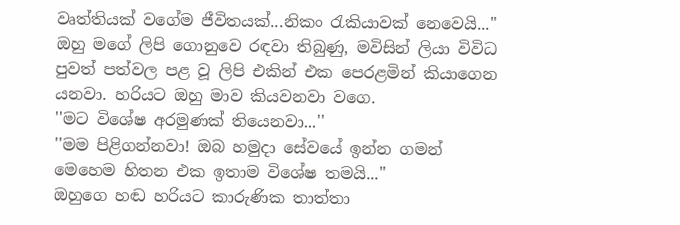වෘත්තියක් වගේම ජීවිතයක්...නිකං රැකියාවක් නෙවෙයි...''
ඔහු මගේ ලිපි ගොනුවෙ රඳවා තිබුණු, මවිසින් ලියා විවිධ පුවත් පත්වල පළ වූ ලිපි එකින් එක පෙරළමින් කියාගෙන යනවා. හරියට ඔහු මාව කියවනවා වගෙ.
''මට විශේෂ අරමුණක් තියෙනවා...''
''මම පිළිගන්නවා! ඔබ හමුදා සේවයේ ඉන්න ගමන් මෙහෙම හිතන එක ඉතාම විශේෂ තමයි...''
ඔහුගෙ හඬ හරියට කාරුණික තාත්තා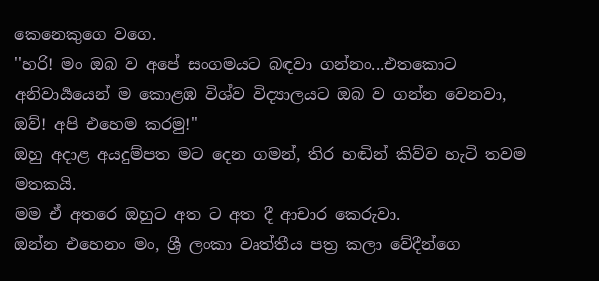කෙනෙකුගෙ වගෙ.
''හරි! මං ඔබ ව අපේ සංගමයට බඳවා ගන්නං...එතකොට අනිවාර්‍යයෙන් ම කොළඹ විශ්ව විද්‍යාලයට ඔබ ව ගන්න වෙනවා, ඔව්! අපි එහෙම කරමු!''
ඔහු අදාළ අයදුම්පත මට දෙන ගමන්, තිර හඬින් කිව්ව හැටි තවම මතකයි.
මම ඒ අතරෙ ඔහුට අත ට අත දී ආචාර කෙරුවා.
ඔන්න එහෙනං මං, ශ්‍රී ලංකා වෘත්තීය පත්‍ර කලා වේදීන්ගෙ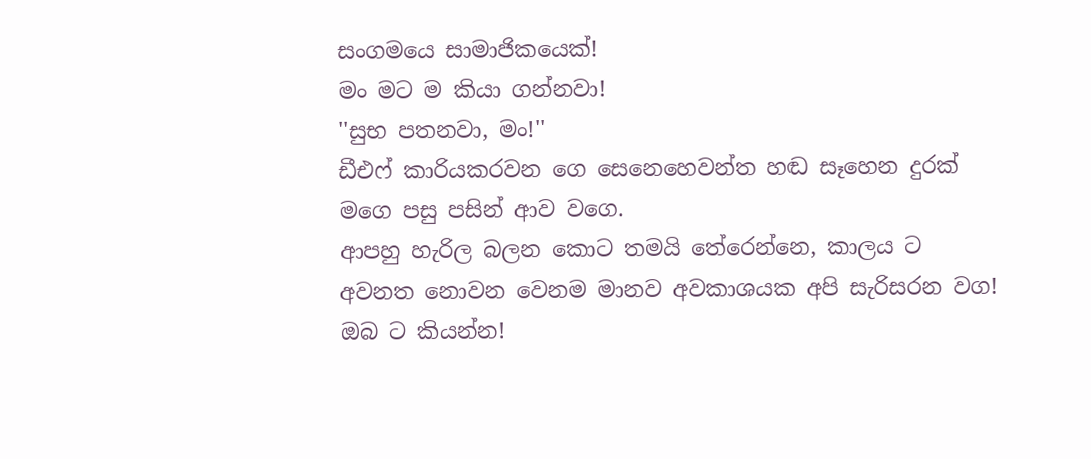සංගමයෙ සාමාජිකයෙක්!
මං මට ම කියා ගන්නවා!
''සුභ පතනවා, මං!''
ඩීඑෆ් කාරියකරවන ගෙ සෙනෙහෙවන්ත හඬ සෑහෙන දුරක් මගෙ පසු පසින් ආව වගෙ.
ආපහු හැරිල බලන කොට තමයි තේරෙන්නෙ, කාලය ට අවනත නොවන වෙනම මානව අවකාශයක අපි සැරිසරන වග!
ඔබ ට කියන්න!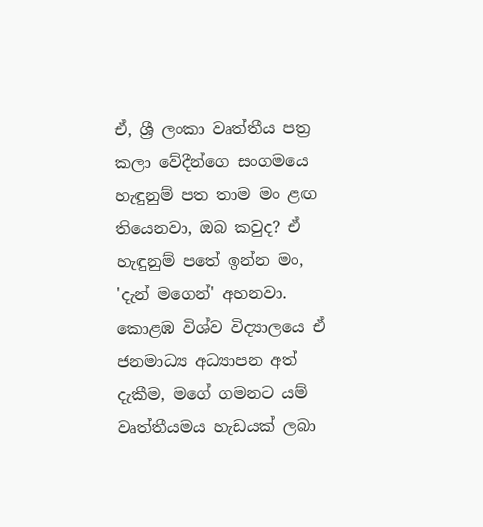ඒ, ශ්‍රී ලංකා වෘත්තීය පත්‍ර කලා වේදීන්ගෙ සංගමයෙ හැඳුනුම් පත තාම මං ළඟ තියෙනවා, ඔබ කවුද? ඒ හැඳුනුම් පතේ ඉන්න මං, 'දැන් මගෙන්' අහනවා.
කොළඹ විශ්ව විද්‍යාලයෙ ඒ ජනමාධ්‍ය අධ්‍යාපන අත් දැකීම, මගේ ගමනට යම් වෘත්තීයමය හැඩයක් ලබා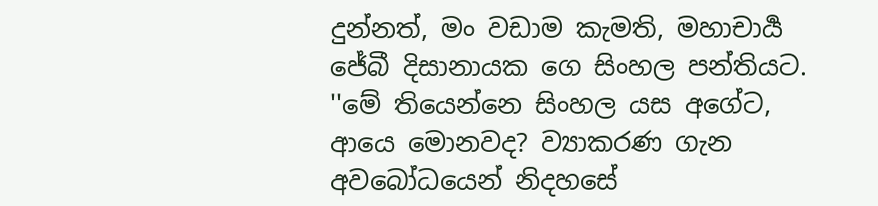දුන්නත්, මං වඩාම කැමති, මහාචාර්‍ය ජේබී දිසානායක ගෙ සිංහල පන්තියට.
''මේ තියෙන්නෙ සිංහල යස අගේට, ආයෙ මොනවද? ව්‍යාකරණ ගැන අවබෝධයෙන් නිදහසේ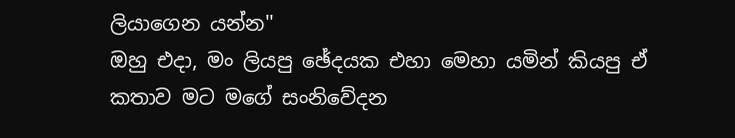ලියාගෙන යන්න''
ඔහු එදා, මං ලියපු ඡේදයක එහා මෙහා යමින් කියපු ඒ කතාව මට මගේ සංනිවේදන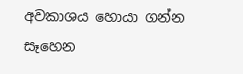අවකාශය හොයා ගන්න සෑහෙන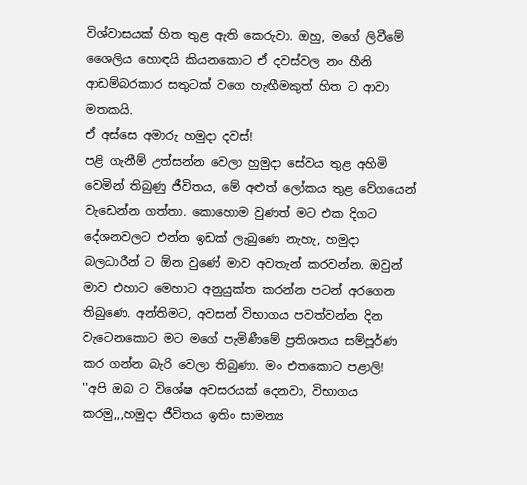විශ්වාසයක් හිත තුළ ඇති කෙරුවා. ඔහු, මගේ ලිවීමේ ශෛලිය හොඳයි කියනකොට ඒ දවස්වල නං හීනි ආඩම්බරකාර සතුටක් වගෙ හැඟීමකුත් හිත ට ආවා මතකයි.
ඒ අස්සෙ අමාරු හමුදා දවස්!
පළි ගැනීම් උත්සන්න වෙලා හුමුදා සේවය තුළ අහිමි වෙමින් තිබුණු ජීවිතය, මේ අළුත් ලෝකය තුළ වේගයෙන් වැඩෙන්න ගත්තා. කොහොම වුණත් මට එක දිගට දේශනවලට එන්න ඉඩක් ලැබුණෙ නැහැ, හමුදා බලධාරීන් ට ඕන වුණේ මාව අවතැන් කරවන්න. ඔවුන් මාව එහාට මෙහාට අනුයුක්ත කරන්න පටන් අරගෙන තිබුණෙ. අන්තිමට, අවසන් විභාගය පවත්වන්න දින වැටෙනකොට මට මගේ පැමිණීමේ ප්‍රතිශතය සම්පූර්ණ කර ගන්න බැරි වෙලා තිබුණා. මං එතකොට පළාලි!
''අපි ඔබ ට විශේෂ අවසරයක් දෙනවා, විභාගය කරමු,,,හමුදා ජීවිතය ඉතිං සාමන්‍ය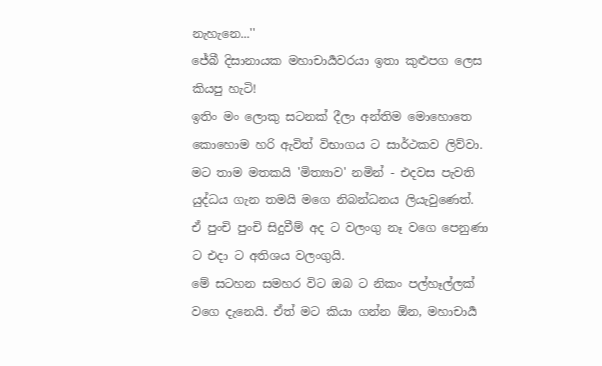නැහැනෙ...''
ජේබී දිසානායක මහාචාර්‍යවරයා ඉතා කුළුපග ලෙස කියපු හැටි!
ඉතිං මං ලොකු සටනක් දීලා අන්තිම මොහොතෙ කොහොම හරි ඇවිත් විභාගය ට සාර්ථකව ලිව්වා. මට තාම මතකයි 'මිත්‍යාව' නමින් - එදවස පැවති යුද්ධය ගැන තමයි මගෙ නිබන්ධනය ලියැවුණෙත්.
ඒ පුංචි පුංචි සිදුවීම් අද ට වලංගු නෑ වගෙ පෙනුණා ට එදා ට අතිශය වලංගුයි.
මේ සටහන සමහර විට ඔබ ට නිකං පල්හෑල්ලක් වගෙ දැනෙයි. ඒත් මට කියා ගන්න ඕන, මහාචාර්‍ය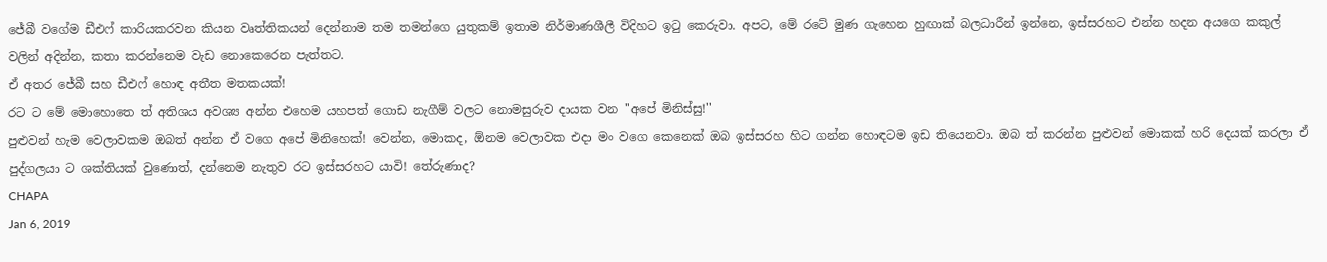ජේබී වගේම ඩීඑෆ් කාරියකරවන කියන වෘත්තිකයන් දෙන්නාම තම තමන්ගෙ යුතුකම් ඉතාම නිර්මාණශීලී විදිහට ඉටු කෙරුවා. අපට, මේ රටේ මුණ ගැහෙන හුඟාක් බලධාරීන් ඉන්නෙ, ඉස්සරහට එන්න හදන අයගෙ කකුල් වලින් අදින්න, කතා කරන්නෙම වැඩ නොකෙරෙන පැත්තට.
ඒ අතර ජේබී සහ ඩීඑෆ් හොඳ අතීත මතකයක්!
රට ට මේ මොහොතෙ ත් අතිශය අවශ්‍ය අන්න එහෙම යහපත් ගොඩ නැගීම් වලට නොමසුරුව දායක වන ''අපේ මිනිස්සු!''
පුළුවන් හැම වෙලාවකම ඔබත් අන්න ඒ වගෙ අපේ මිනිහෙක්! වෙන්න, මොකද, ඕනම වෙලාවක එදා මං වගෙ කෙනෙක් ඔබ ඉස්සරහ හිට ගන්න හොඳටම ඉඩ තියෙනවා. ඔබ ත් කරන්න පුළුවන් මොකක් හරි දෙයක් කරලා ඒ පුද්ගලයා ට ශක්තියක් වුණොත්, දන්නෙම නැතුව රට ඉස්සරහට යාවි! තේරුණාද?
CHAPA
Jan 6, 2019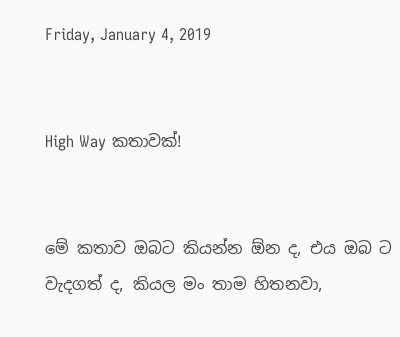Friday, January 4, 2019


High Way කතාවක්!


මේ කතාව ඔබට කියන්න ඕන ද, එය ඔබ ට වැදගත් ද, කියල මං තාම හිතනවා,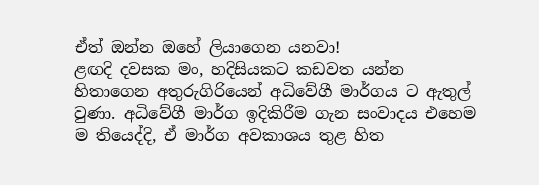ඒත් ඔන්න ඔහේ ලියාගෙන යනවා!
ළඟදි දවසක මං, හදිසියකට කඩවත යන්න හිතාගෙන අතුරුගිරියෙන් අධිවේගී මාර්ගය ට ඇතුල් වුණා. අධිවේගී මාර්ග ඉදිකිරීම ගැන සංවාදය එහෙම ම තියෙද්දි, ඒ මාර්ග අවකාශය තුළ හිත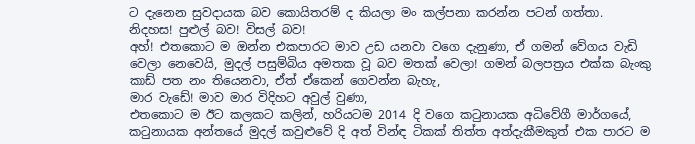ට දැනෙන සුවදායක බව කොයිතරම් ද කියලා මං කල්පනා කරන්න පටන් ගත්තා.
නිදහස! පුළුල් බව! විසල් බව!
අහ්! එතකොට ම ඔන්න එකපාරට මාව උඩ යනවා වගෙ දැනුණා, ඒ ගමන් වේගය වැඩි වෙලා නෙවෙයි, මුදල් පසුම්බිය අමතක වූ බව මතක් වෙලා! ගමන් බලපත්‍රය එක්ක බැංකු කාඩ් පත නං තියෙනවා, ඒත් ඒකෙන් ගෙවන්න බැහැ,
මාර වැඩේ! මාව මාර විදිහට අවුල් වුණා,
එතකොට ම ඊට කලකට කලින්, හරියටම 2014 දි වගෙ කටුනායක අධිවේගී මාර්ගයේ, කටුනායක අන්තයේ මුදල් කවුළුවේ දි අත් වින්ඳ ටිකක් තිත්ත අත්දැකීමකුත් එක පාරට ම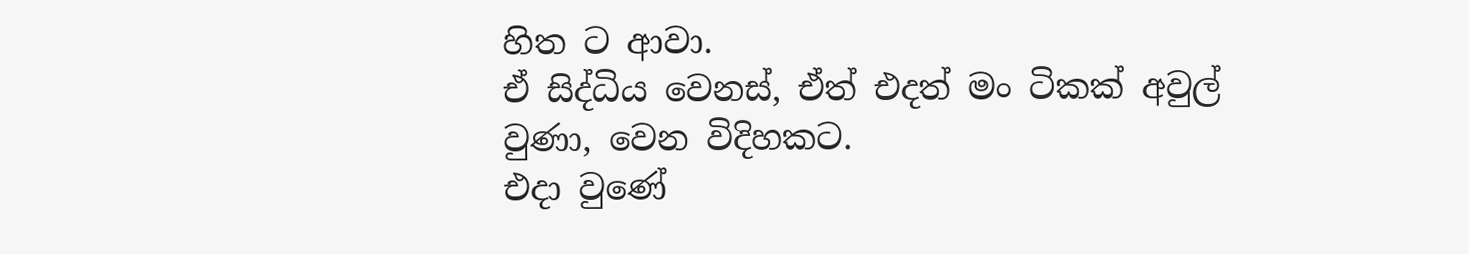හිත ට ආවා.
ඒ සිද්ධිය වෙනස්, ඒත් එදත් මං ටිකක් අවුල් වුණා, වෙන විදිහකට.
එදා වුණේ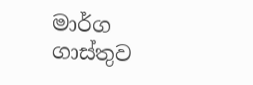මාර්ග ගාස්තුව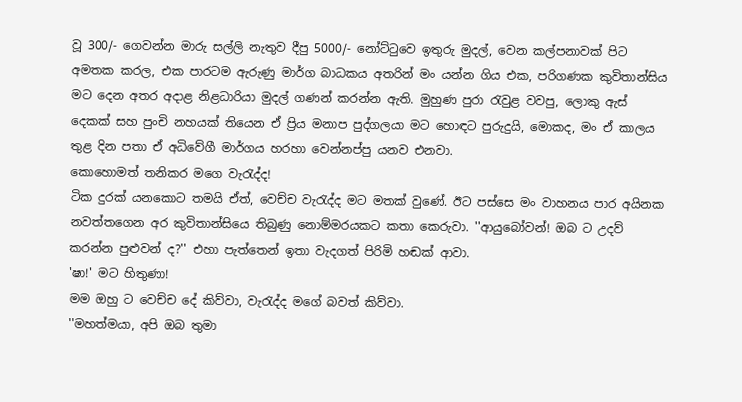වූ 300/- ගෙවන්න මාරු සල්ලි නැතුව දීපු 5000/- නෝට්ටුවෙ ඉතුරු මුදල්, වෙන කල්පනාවක් පිට අමතක කරල, එක පාරටම ඇරුණු මාර්ග බාධකය අතරින් මං යන්න ගිය එක, පරිගණක කුවිතාන්සිය මට දෙන අතර අදාළ නිළධාරියා මුදල් ගණන් කරන්න ඇති. මුහුණ පුරා රැවුළ වවපු, ලොකු ඇස් දෙකක් සහ පුංචි නහයක් තියෙන ඒ ප්‍රිය මනාප පුද්ගලයා මට හොඳට පුරුදුයි, මොකද, මං ඒ කාලය තුළ දින පතා ඒ අධිවේගී මාර්ගය හරහා වෙන්නප්පු යනව එනවා.
කොහොමත් තනිකර මගෙ වැරැද්ද!
ටික දුරක් යනකොට තමයි ඒත්, වෙච්ච වැරැද්ද මට මතක් වුණේ. ඊට පස්සෙ මං වාහනය පාර අයිනක නවත්තගෙන අර කුවිතාන්සියෙ තිබුණු නොම්මරයකට කතා කෙරුවා. ''ආයුබෝවන්! ඔබ ට උදව් කරන්න පුළුවන් ද?'' එහා පැත්තෙන් ඉතා වැදගත් පිරිමි හඬක් ආවා.
'ෂා!' මට හිතුණා!
මම ඔහු ට වෙච්ච දේ කිව්වා, වැරැද්ද මගේ බවත් කිව්වා.
''මහත්මයා, අපි ඔබ තුමා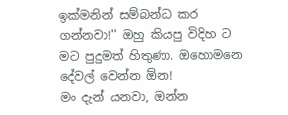ඉක්මනින් සම්බන්ධ කර ගන්නවා!'' ඔහු කියපු විදිහ ට මට පුදුමත් හිතුණා. ඔහොමනෙ දේවල් වෙන්න ඕන!
මං දැන් යනවා, ඔන්න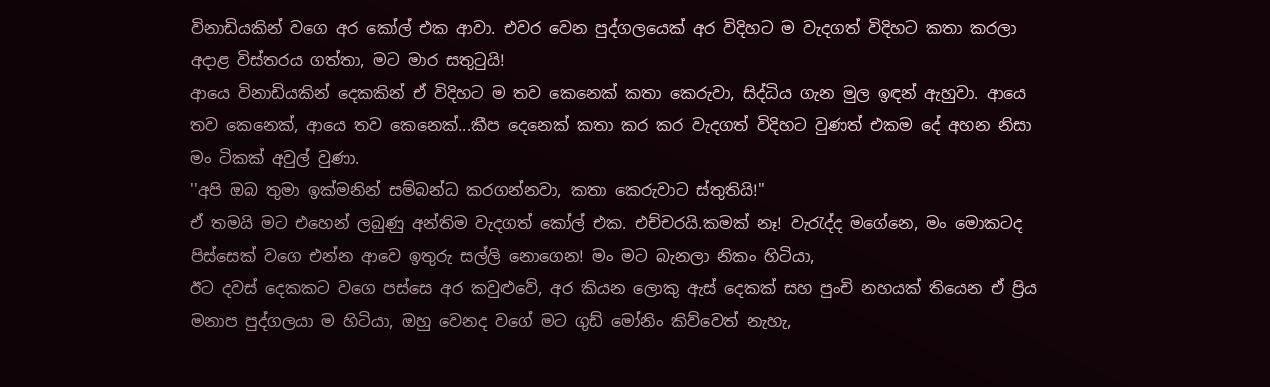විනාඩියකින් වගෙ අර කෝල් එක ආවා. එවර වෙන පුද්ගලයෙක් අර විදිහට ම වැදගත් විදිහට කතා කරලා අදාළ විස්තරය ගත්තා, මට මාර සතුටුයි!
ආයෙ විනාඩියකින් දෙකකින් ඒ විදිහට ම තව කෙනෙක් කතා කෙරුවා, සිද්ධිය ගැන මුල ඉඳන් ඇහුවා. ආයෙ තව කෙනෙක්, ආයෙ තව කෙනෙක්...කීප දෙනෙක් කතා කර කර වැදගත් විදිහට වුණත් එකම දේ අහන නිසා මං ටිකක් අවුල් වුණා.
''අපි ඔබ තුමා ඉක්මනින් සම්බන්ධ කරගන්නවා, කතා කෙරුවාට ස්තුතියි!''
ඒ තමයි මට එහෙන් ලබුණු අන්තිම වැදගත් කෝල් එක. එච්චරයි.කමක් නෑ! වැරැද්ද මගේනෙ, මං මොකටද පිස්සෙක් වගෙ එන්න ආවෙ ඉතුරු සල්ලි නොගෙන! මං මට බැනලා නිකං හිටියා,
ඊට දවස් දෙකකට වගෙ පස්සෙ අර කවුළුවේ, අර කියන ලොකු ඇස් දෙකක් සහ පුංචි නහයක් තියෙන ඒ ප්‍රිය මනාප පුද්ගලයා ම හිටියා, ඔහු වෙනද වගේ මට ගුඩ් මෝනිං කිව්වෙත් නැහැ,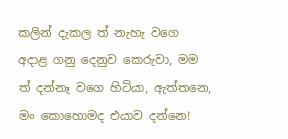කලින් දැකල ත් නැහැ වගෙ අදාළ ගනු දෙනුව කෙරුවා, මම ත් දන්නෑ වගෙ හිටියා, ඇත්තනෙ, මං කොහොමද එයාව දන්නෙ!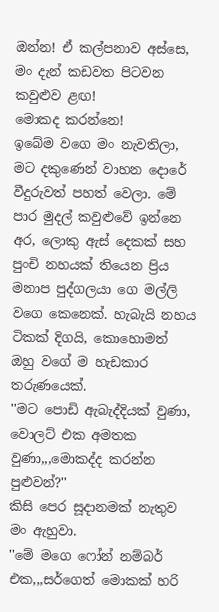ඔන්න! ඒ කල්පනාව අස්සෙ, මං දැන් කඩවත පිටවන කවුළුව ළඟ!
මොකද කරන්නෙ!
ඉබේම වගෙ මං නැවතිලා, මට දකුණෙන් වාහන දොරේ වීදුරුවත් පහත් වෙලා. මේ පාර මුදල් කවුළුවේ ඉන්නෙ අර, ලොකු ඇස් දෙකක් සහ පුංචි නහයක් තියෙන ප්‍රිය මනාප පුද්ගලයා ගෙ මල්ලි වගෙ කෙනෙක්. හැබැයි නහය ටිකක් දිගයි, කොහොමත් ඔහු වගේ ම හැඩකාර තරුණයෙක්.
''මට පොඩි ඇබැද්දියක් වුණා, වොලට් එක අමතක වුණා,,,මොකද්ද කරන්න පුළුවන්?''
කිසි පෙර සූදානමක් නැතුව මං ඇහුවා.
''මේ මගෙ ෆෝන් නම්බර් එක,,,සර්ගෙත් මොකක් හරි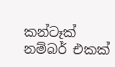කන්ටෑක් නම්බර් එකක්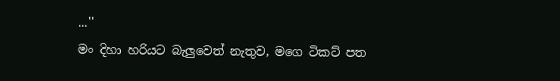...''
මං දිහා හරියට බැලුවෙත් නැතුව, මගෙ ටිකට් පත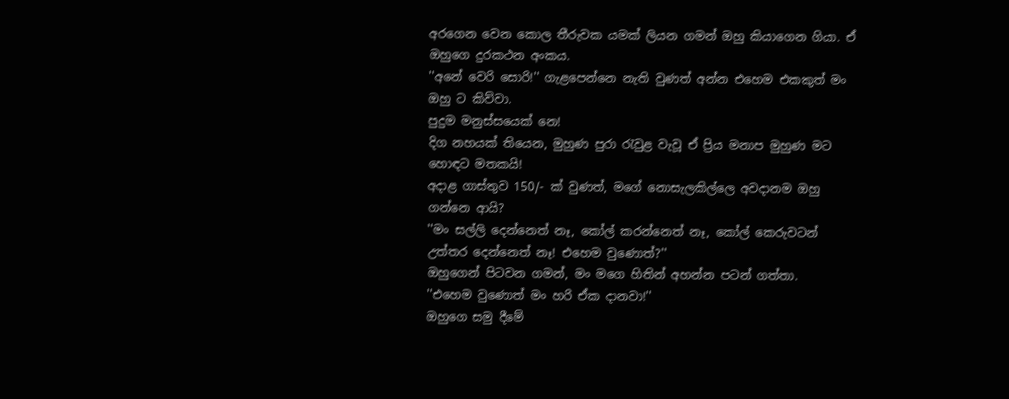අරගෙන වෙන කොල තීරුවක යමක් ලියන ගමන් ඔහු කියාගෙන ගියා. ඒ ඔහුගෙ දුරකථන අංකය.
''අනේ වෙරි සොරි!'' ගැළපෙන්නෙ නැති වුණත් අන්න එහෙම එකකුත් මං ඔහු ට කිව්වා.
පුදුම මනුස්සයෙක් නෙ!
දිග නහයක් තියෙන, මුහුණ පුරා රැවුළ වැවූ ඒ ප්‍රිය මනාප මුහුණ මට හොඳට මතකයි!
අදාළ ගාස්තුව 150/- ක් වුණත්, මගේ නොසැලකිල්ලෙ අවදානම ඔහු ගන්නෙ ආයි?
''මං සල්ලි දෙන්නෙත් නෑ, කෝල් කරන්නෙත් නෑ, කෝල් කෙරුවටන් උත්තර දෙන්නෙත් නෑ! එහෙම වුණොත්?''
ඔහුගෙන් පිටවන ගමන්, මං මගෙ හිතින් අහන්න පටන් ගත්තා.
''එහෙම වුණොත් මං හරි ඒක දානවා!''
ඔහුගෙ සමු දීමේ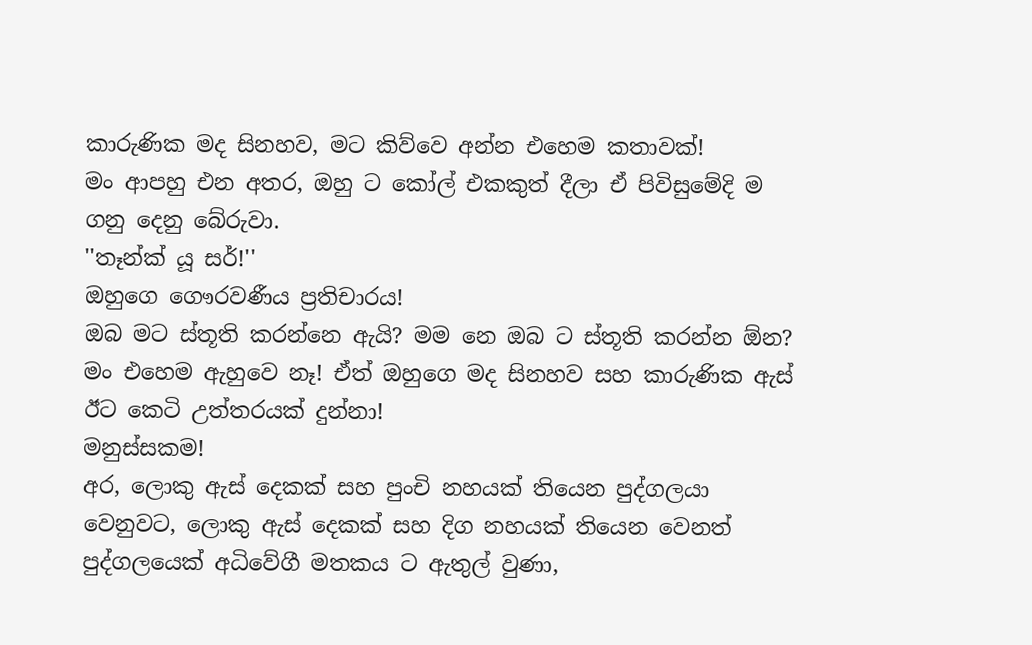කාරුණික මද සිනහව, මට කිව්වෙ අන්න එහෙම කතාවක්!
මං ආපහු එන අතර, ඔහු ට කෝල් එකකුත් දීලා ඒ පිවිසුමේදි ම ගනු දෙනු බේරුවා.
''තෑන්ක් යූ සර්!''
ඔහුගෙ ගෞරවණීය ප්‍රතිචාරය!
ඔබ මට ස්තූති කරන්නෙ ඇයි? මම නෙ ඔබ ට ස්තූති කරන්න ඕන?
මං එහෙම ඇහුවෙ නෑ! ඒත් ඔහුගෙ මද සිනහව සහ කාරුණික ඇස් ඊට කෙටි උත්තරයක් දුන්නා!
මනුස්සකම!
අර, ලොකු ඇස් දෙකක් සහ පුංචි නහයක් තියෙන පුද්ගලයා වෙනුවට, ලොකු ඇස් දෙකක් සහ දිග නහයක් තියෙන වෙනත් පුද්ගලයෙක් අධිවේගී මතකය ට ඇතුල් වුණා,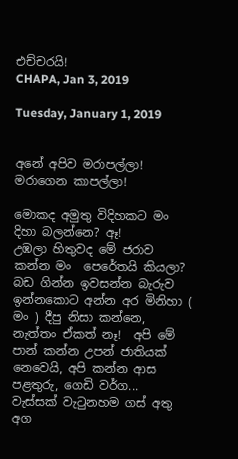එච්චරයි!
CHAPA, Jan 3, 2019

Tuesday, January 1, 2019


අනේ අපිව මරාපල්ලා! මරාගෙන කාපල්ලා!

මොකද අමුතු විදිහකට මං දිහා බලන්නෙ? ඈ!
උඹලා හිතුවද මේ ජරාව කන්න මං  පෙරේතයි කියලා? බඩ ගින්න ඉවසන්න බැරුව ඉන්නකොට අන්න අර මිනිහා ( මං ) දීපු නිසා කන්නෙ, නැත්තං ඒකත් නෑ!  අපි මේ පාන් කන්න උපන් ජාතියක් නෙවෙයි, අපි කන්න ආස පළතුරු, ගෙඩි වර්ග...
වැස්සක් වැටුනහම ගස් අතු අග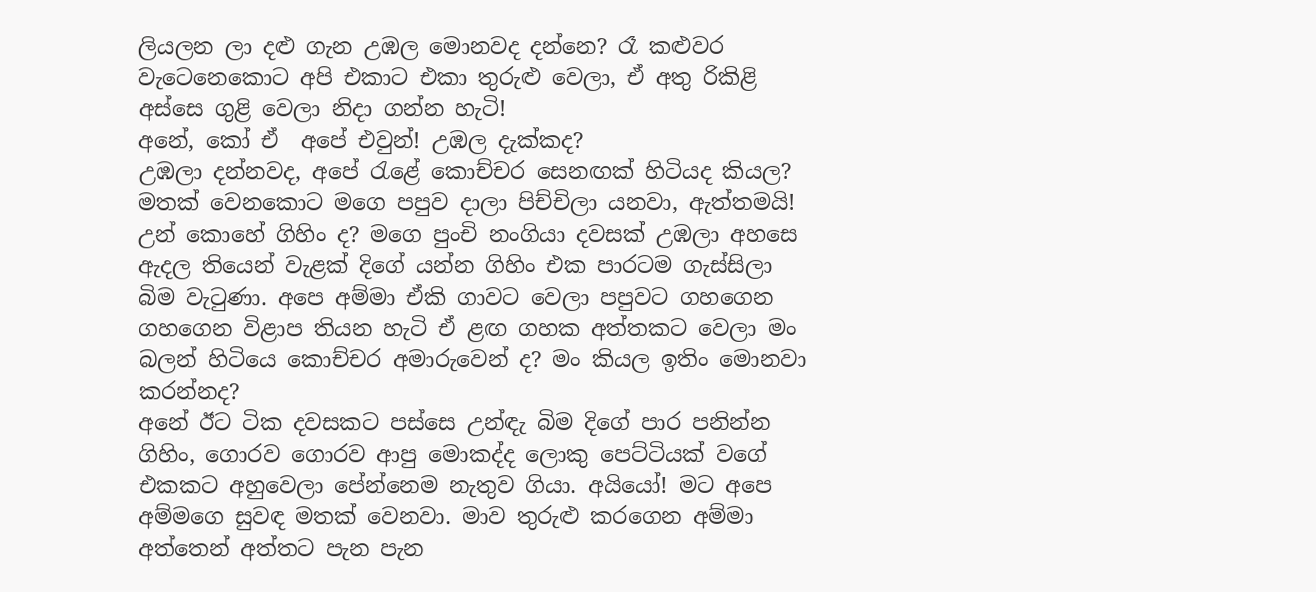ලියලන ලා දළු ගැන උඹල මොනවද දන්නෙ? රෑ කළුවර වැටෙනෙකොට අපි එකාට එකා තුරුළු වෙලා, ඒ අතු රිකිළි අස්සෙ ගුළි වෙලා නිදා ගන්න හැටි!
අනේ, කෝ ඒ  අපේ එවුන්! උඹල දැක්කද?
උඹලා දන්නවද, අපේ රැළේ කොච්චර සෙනඟක් හිටියද කියල? මතක් වෙනකොට මගෙ පපුව දාලා පිච්චිලා යනවා, ඇත්තමයි! උන් කොහේ ගිහිං ද? මගෙ පුංචි නංගියා දවසක් උඹලා අහසෙ ඇදල තියෙන් වැළක් දිගේ යන්න ගිහිං එක පාරටම ගැස්සිලා බිම වැටුණා. අපෙ අම්මා ඒකි ගාවට වෙලා පපුවට ගහගෙන ගහගෙන විළාප තියන හැටි ඒ ළඟ ගහක අත්තකට වෙලා මං බලන් හිටියෙ කොච්චර අමාරුවෙන් ද? මං කියල ඉතිං මොනවා කරන්නද?
අනේ ඊට ටික දවසකට පස්සෙ උන්ඳැ බිම දිගේ පාර පනින්න ගිහිං, ගොරව ගොරව ආපු මොකද්ද ලොකු පෙට්ටියක් වගේ එකකට අහුවෙලා පේන්නෙම නැතුව ගියා. අයියෝ! මට අපෙ අම්මගෙ සුවඳ මතක් වෙනවා. මාව තුරුළු කරගෙන අම්මා අත්තෙන් අත්තට පැන පැන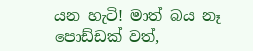යන හැටි! මාත් බය නෑ පොඩ්ඩක් වත්,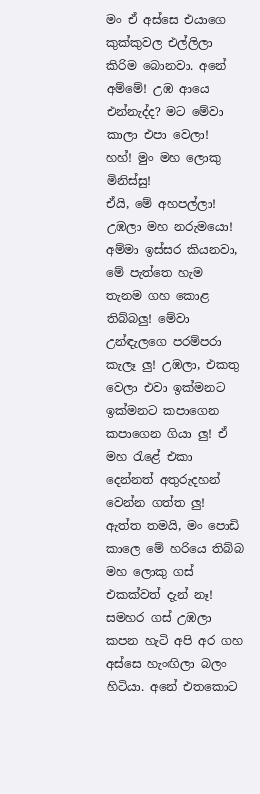මං ඒ අස්සෙ එයාගෙ කුක්කුවල එල්ලිලා කිරිම බොනවා. අනේ අම්මේ! උඹ ආයෙ එන්නැද්ද? මට මේවා කාලා එපා වෙලා!
හහ්! මුං මහ ලොකු මිනිස්සු!
ඒයි, මේ අහපල්ලා!
උඹලා මහ නරුමයො! අම්මා ඉස්සර කියනවා, මේ පැත්තෙ හැම තැනම ගහ කොළ තිබ්බලු! මේවා උන්ඳැලගෙ පරම්පරා කැලෑ ලු! උඹලා, එකතු වෙලා එවා ඉක්මනට ඉක්මනට කපාගෙන කපාගෙන ගියා ලු! ඒ මහ රැළේ එකා දෙන්නත් අතුරුදහන් වෙන්න ගත්ත ලු! ඇත්ත තමයි, මං පොඩි කාලෙ මේ හරියෙ තිබ්බ මහ ලොකු ගස් එකක්වත් දැන් නෑ! සමහර ගස් උඹලා කපන හැටි අපි අර ගහ අස්සෙ හැංඟිලා බලං හිටියා. අනේ එතකොට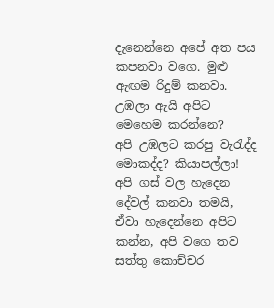දැනෙන්නෙ අපේ අත පය කපනවා වගෙ. මුළු ඇඟම රිදුම් කනවා.
උඹලා ඇයි අපිට මෙහෙම කරන්නෙ?
අපි උඹලට කරපු වැරැද්ද මොකද්ද? කියාපල්ලා!
අපි ගස් වල හැදෙන දේවල් කනවා තමයි, ඒවා හැදෙන්නෙ අපිට කන්න, අපි වගෙ තව සත්තු කොච්චර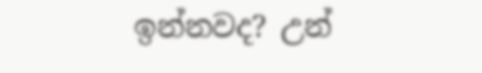ඉන්නවද? උන්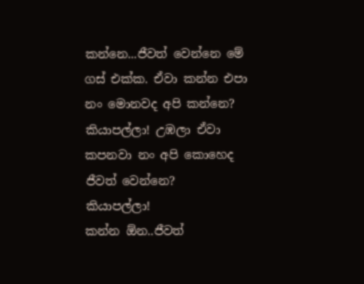කන්නෙ...ජීවත් වෙන්නෙ මේ ගස් එක්ක. ඒවා කන්න එපා නං මොනවද අපි කන්නෙ? කියාපල්ලා! උඹලා ඒවා කපනවා නං අපි කොහෙද ජීවත් වෙන්නෙ?
කියාපල්ලා!
කන්න ඕන..ජීවත්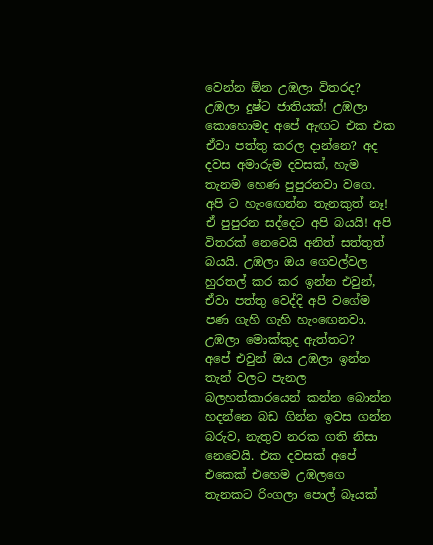වෙන්න ඕන උඹලා විතරද?
උඹලා දුෂ්ට ජාතියක්! උඹලා කොහොමද අපේ ඇඟට එක එක ඒවා පත්තු කරල දාන්නෙ? අද දවස අමාරුම දවසක්, හැම තැනම හෙණ පුපුරනවා වගෙ. අපි ට හැංඟෙන්න තැනකුත් නෑ!  ඒ පුපුරන සද්දෙට අපි බයයි! අපි විතරක් නෙවෙයි අනිත් සත්තුත් බයයි. උඹලා ඔය ගෙවල්වල හුරතල් කර කර ඉන්න එවුන්, ඒවා පත්තු වෙද්දි අපි වගේම පණ ගැහි ගැහි හැංඟෙනවා. උඹලා මොක්කුද ඇත්තට?
අපේ එවුන් ඔය උඹලා ඉන්න තැන් වලට පැනල බලහත්කාරයෙන් කන්න බොන්න හදන්නෙ බඩ ගින්න ඉවස ගන්න බරුව, නැතුව නරක ගති නිසා නෙවෙයි. එක දවසක් අපේ එකෙක් එහෙම උඹලගෙ තැනකට රිංගලා පොල් බෑයක්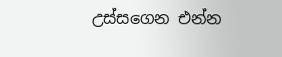උස්සගෙන එන්න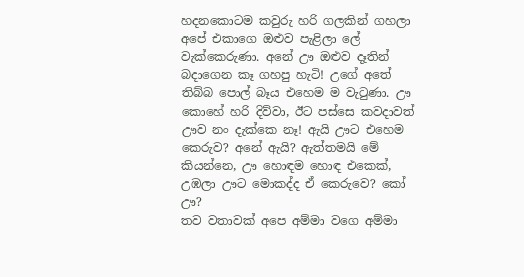හදනකොටම කවුරු හරි ගලකින් ගහලා අපේ එකාගෙ ඔළුව පැළිලා ලේ වැක්කෙරුණා. අනේ ඌ ඔළුව දෑතින් බදාගෙන කෑ ගහපු හැටි! උගේ අතේ තිබ්බ පොල් බෑය එහෙම ම වැටුණා. ඌ කොහේ හරි දිව්වා, ඊට පස්සෙ කවදාවත් ඌව නං දැක්කෙ නෑ! ඇයි ඌට එහෙම කෙරුව? අනේ ඇයි? ඇත්තමයි මේ කියන්නෙ, ඌ හොඳම හොඳ එකෙක්, උඹලා ඌට මොකද්ද ඒ කෙරුවෙ? කෝ ඌ?
තව වතාවක් අපෙ අම්මා වගෙ අම්මා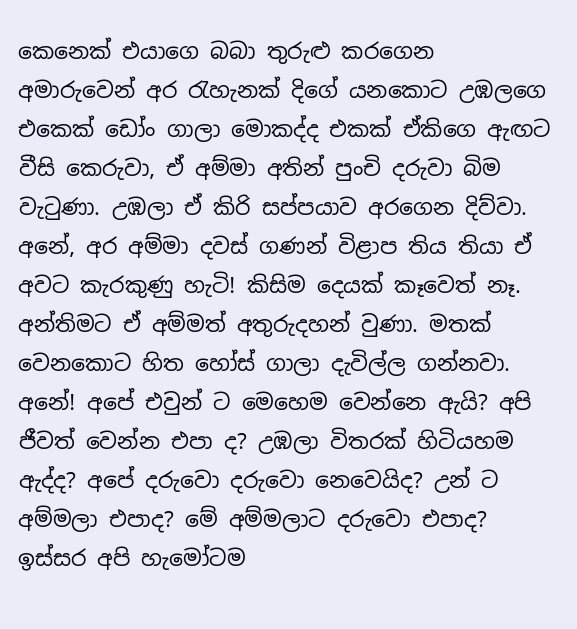කෙනෙක් එයාගෙ බබා තුරුළු කරගෙන අමාරුවෙන් අර රැහැනක් දිගේ යනකොට උඹලගෙ එකෙක් ඩෝං ගාලා මොකද්ද එකක් ඒකිගෙ ඇඟට වීසි කෙරුවා, ඒ අම්මා අතින් පුංචි දරුවා බිම වැටුණා. උඹලා ඒ කිරි සප්පයාව අරගෙන දිව්වා. අනේ, අර අම්මා දවස් ගණන් විළාප තිය තියා ඒ අවට කැරකුණු හැටි! කිසිම දෙයක් කෑවෙත් නෑ. අන්තිමට ඒ අම්මත් අතුරුදහන් වුණා. මතක් වෙනකොට හිත හෝස් ගාලා දැවිල්ල ගන්නවා. අනේ! අපේ එවුන් ට මෙහෙම වෙන්නෙ ඇයි? අපි ජීවත් වෙන්න එපා ද? උඹලා විතරක් හිටියහම ඇද්ද? අපේ දරුවො දරුවො නෙවෙයිද? උන් ට අම්මලා එපාද? මේ අම්මලාට දරුවො එපාද?
ඉස්සර අපි හැමෝටම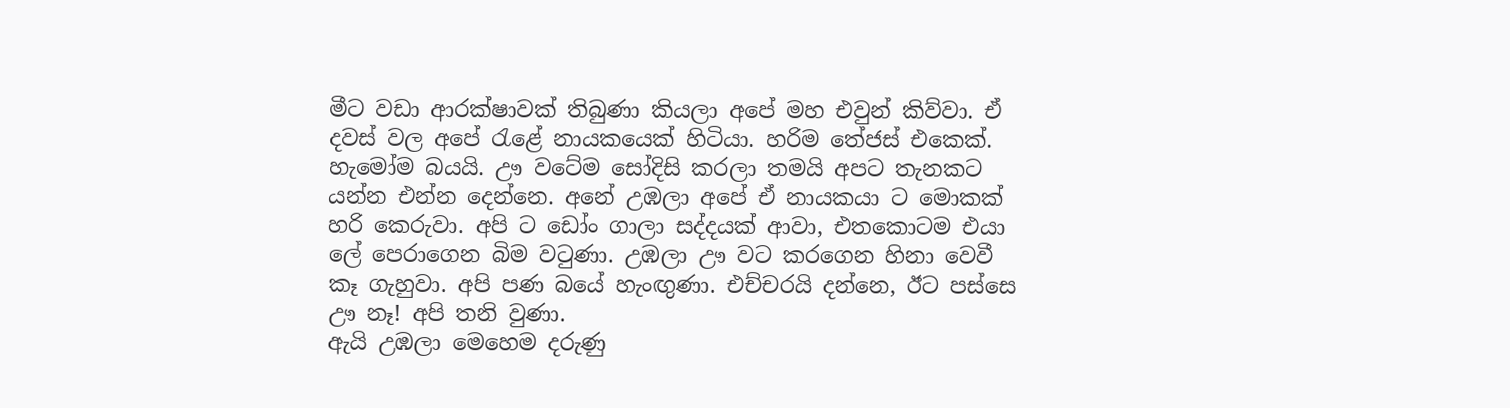මීට වඩා ආරක්ෂාවක් තිබුණා කියලා අපේ මහ එවුන් කිව්වා. ඒ දවස් වල අපේ රැළේ නායකයෙක් හිටියා. හරිම තේජස් එකෙක්. හැමෝම බයයි. ඌ වටේම සෝදිසි කරලා තමයි අපට තැනකට යන්න එන්න දෙන්නෙ. අනේ උඹලා අපේ ඒ නායකයා ට මොකක් හරි කෙරුවා. අපි ට ඩෝං ගාලා සද්දයක් ආවා, එතකොටම එයා ලේ පෙරාගෙන බිම වටුණා. උඹලා ඌ වට කරගෙන හිනා වෙවී කෑ ගැහුවා. අපි පණ බයේ හැංඟුණා. එච්චරයි දන්නෙ, ඊට පස්සෙ ඌ නෑ! අපි තනි වුණා.
ඇයි උඹලා මෙහෙම දරුණු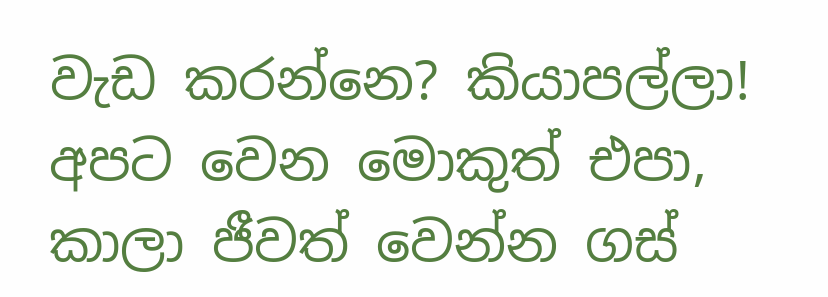වැඩ කරන්නෙ? කියාපල්ලා!
අපට වෙන මොකුත් එපා,  කාලා ජීවත් වෙන්න ගස්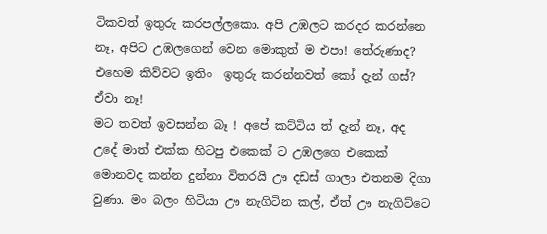ටිකවත් ඉතුරු කරපල්ලකො. අපි උඹලට කරදර කරන්නෙ නෑ, අපිට උඹලගෙන් වෙන මොකුත් ම එපා! තේරුණාද? එහෙම කිව්වට ඉතිං  ඉතුරු කරන්නවත් කෝ දැන් ගස්? ඒවා නෑ!
මට තවත් ඉවසන්න බෑ ! අපේ කට්ටිය ත් දැන් නෑ, අද උදේ මාත් එක්ක හිටපු එකෙක් ට උඹලගෙ එකෙක් මොනවද කන්න දුන්නා විතරයි ඌ දඩස් ගාලා එතනම දිගා වුණා. මං බලං හිටියා ඌ නැගිටින කල්, ඒත් ඌ නැගිට්ටෙ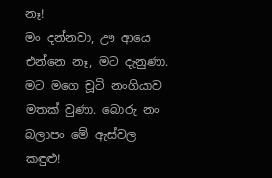නෑ!
මං දන්නවා, ඌ ආයෙ එන්නෙ නෑ, මට දැනුණා. මට මගෙ චූටි නංගියාව මතක් වුණා. බොරු නං බලාපං මේ ඇස්වල කඳුළු!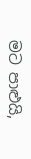මට පාළුයි,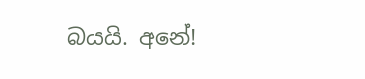බයයි. අනේ!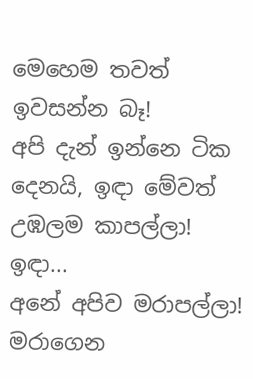මෙහෙම තවත් ඉවසන්න බෑ!
අපි දැන් ඉන්නෙ ටික දෙනයි, ඉඳා මේවත් උඹලම කාපල්ලා! ඉඳා...
අනේ අපිව මරාපල්ලා!
මරාගෙන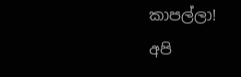කාපල්ලා!
අපි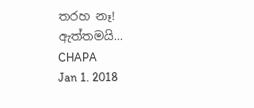තරහ නෑ! ඇත්තමයි...
CHAPA
Jan 1. 2018